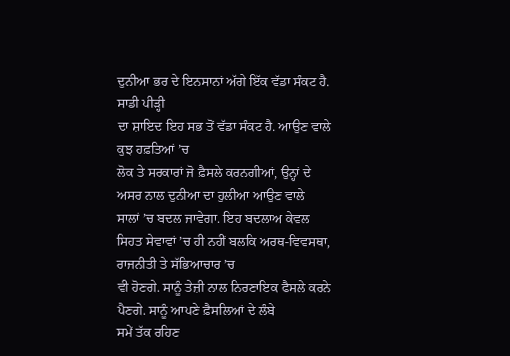ਦੁਨੀਆ ਭਰ ਦੇ ਇਨਸਾਨਾਂ ਅੱਗੇ ਇੱਕ ਵੱਡਾ ਸੰਕਟ ਹੈ. ਸਾਡੀ ਪੀੜ੍ਹੀ
ਦਾ ਸ਼ਾਇਦ ਇਹ ਸਭ ਤੋਂ ਵੱਡਾ ਸੰਕਟ ਹੈ. ਆਉਣ ਵਾਲੇ ਕੁਝ ਹਫ਼ਤਿਆਂ ’ਚ
ਲੋਕ ਤੇ ਸਰਕਾਰਾਂ ਜੋ ਫ਼ੈਸਲੇ ਕਰਨਗੀਆਂ, ਉਨ੍ਹਾਂ ਦੇ ਅਸਰ ਨਾਲ ਦੁਨੀਆ ਦਾ ਹੁਲੀਆ ਆਉਣ ਵਾਲੇ
ਸਾਲਾਂ ’ਚ ਬਦਲ ਜਾਵੇਗਾ. ਇਹ ਬਦਲਾਅ ਕੇਵਲ ਸਿਹਤ ਸੇਵਾਵਾਂ ’ਚ ਹੀ ਨਹੀਂ ਬਲਕਿ ਅਰਥ-ਵਿਵਸਥਾ, ਰਾਜਨੀਤੀ ਤੇ ਸੱਭਿਆਚਾਰ ’ਚ
ਵੀ ਹੋਣਗੇ. ਸਾਨੂੰ ਤੇਜ਼ੀ ਨਾਲ ਨਿਰਣਾਇਕ ਫੈਸਲੇ ਕਰਨੇ ਪੈਣਗੇ. ਸਾਨੂੰ ਆਪਣੇ ਫ਼ੈਸਲਿਆਂ ਦੇ ਲੰਬੇ
ਸਮੇਂ ਤੱਕ ਰਹਿਣ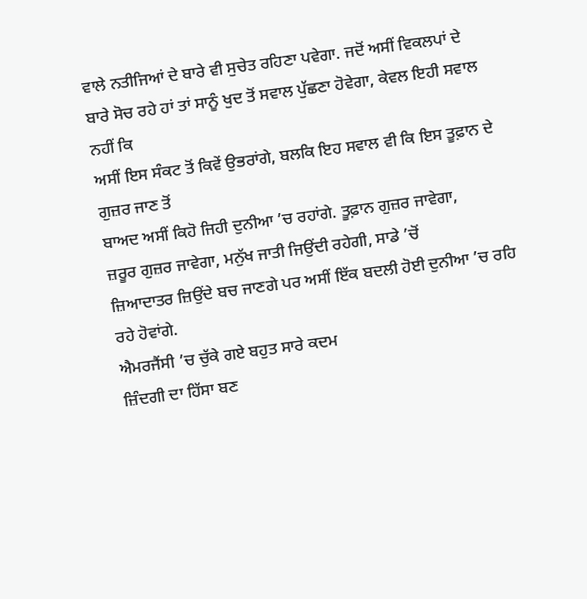ਵਾਲੇ ਨਤੀਜਿਆਂ ਦੇ ਬਾਰੇ ਵੀ ਸੁਚੇਤ ਰਹਿਣਾ ਪਵੇਗਾ. ਜਦੋਂ ਅਸੀਂ ਵਿਕਲਪਾਂ ਦੇ
ਬਾਰੇ ਸੋਚ ਰਹੇ ਹਾਂ ਤਾਂ ਸਾਨੂੰ ਖੁਦ ਤੋਂ ਸਵਾਲ ਪੁੱਛਣਾ ਹੋਵੇਗਾ, ਕੇਵਲ ਇਹੀ ਸਵਾਲ ਨਹੀਂ ਕਿ
ਅਸੀਂ ਇਸ ਸੰਕਟ ਤੋਂ ਕਿਵੇਂ ਉਭਰਾਂਗੇ, ਬਲਕਿ ਇਹ ਸਵਾਲ ਵੀ ਕਿ ਇਸ ਤੂਫ਼ਾਨ ਦੇ ਗੁਜ਼ਰ ਜਾਣ ਤੋਂ
ਬਾਅਦ ਅਸੀਂ ਕਿਹੋ ਜਿਹੀ ਦੁਨੀਆ ’ਚ ਰਹਾਂਗੇ. ਤੂਫ਼ਾਨ ਗੁਜ਼ਰ ਜਾਵੇਗਾ,
ਜ਼ਰੂਰ ਗੁਜ਼ਰ ਜਾਵੇਗਾ, ਮਨੁੱਖ ਜਾਤੀ ਜਿਉਂਦੀ ਰਹੇਗੀ, ਸਾਡੇ ’ਚੋਂ
ਜ਼ਿਆਦਾਤਰ ਜ਼ਿਉਂਦੇ ਬਚ ਜਾਣਗੇ ਪਰ ਅਸੀਂ ਇੱਕ ਬਦਲੀ ਹੋਈ ਦੁਨੀਆ ’ਚ ਰਹਿ
ਰਹੇ ਹੋਵਾਂਗੇ.
ਐਮਰਜੈਂਸੀ ’ਚ ਚੁੱਕੇ ਗਏ ਬਹੁਤ ਸਾਰੇ ਕਦਮ
ਜ਼ਿੰਦਗੀ ਦਾ ਹਿੱਸਾ ਬਣ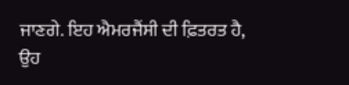ਜਾਣਗੇ. ਇਹ ਐਮਰਜੈਂਸੀ ਦੀ ਫ਼ਿਤਰਤ ਹੈ, ਉਹ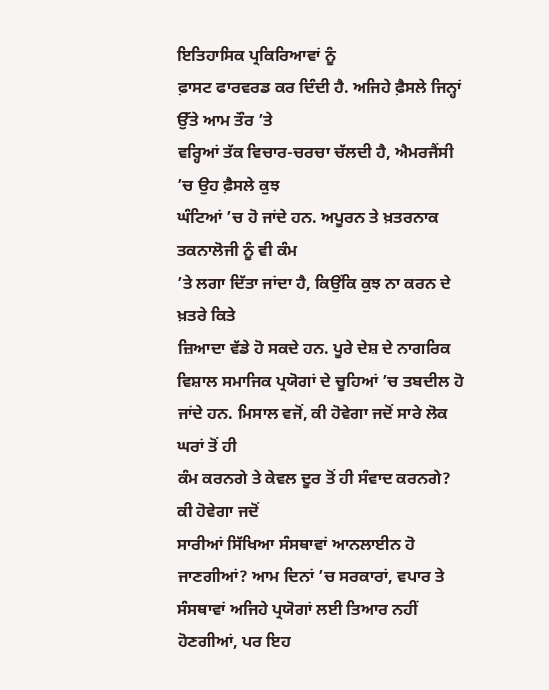ਇਤਿਹਾਸਿਕ ਪ੍ਰਕਿਰਿਆਵਾਂ ਨੂੰ
ਫ਼ਾਸਟ ਫਾਰਵਰਡ ਕਰ ਦਿੰਦੀ ਹੈ. ਅਜਿਹੇ ਫ਼ੈਸਲੇ ਜਿਨ੍ਹਾਂ ਉੱਤੇ ਆਮ ਤੌਰ ’ਤੇ
ਵਰ੍ਹਿਆਂ ਤੱਕ ਵਿਚਾਰ-ਚਰਚਾ ਚੱਲਦੀ ਹੈ, ਐਮਰਜੈਂਸੀ ’ਚ ਉਹ ਫ਼ੈਸਲੇ ਕੁਝ
ਘੰਟਿਆਂ ’ਚ ਹੋ ਜਾਂਦੇ ਹਨ. ਅਪੂਰਨ ਤੇ ਖ਼ਤਰਨਾਕ ਤਕਨਾਲੋਜੀ ਨੂੰ ਵੀ ਕੰਮ
’ਤੇ ਲਗਾ ਦਿੱਤਾ ਜਾਂਦਾ ਹੈ, ਕਿਉਂਕਿ ਕੁਝ ਨਾ ਕਰਨ ਦੇ ਖ਼ਤਰੇ ਕਿਤੇ
ਜ਼ਿਆਦਾ ਵੱਡੇ ਹੋ ਸਕਦੇ ਹਨ. ਪੂਰੇ ਦੇਸ਼ ਦੇ ਨਾਗਰਿਕ ਵਿਸ਼ਾਲ ਸਮਾਜਿਕ ਪ੍ਰਯੋਗਾਂ ਦੇ ਚੂਹਿਆਂ ’ਚ ਤਬਦੀਲ ਹੋ ਜਾਂਦੇ ਹਨ. ਮਿਸਾਲ ਵਜੋਂ, ਕੀ ਹੋਵੇਗਾ ਜਦੋਂ ਸਾਰੇ ਲੋਕ ਘਰਾਂ ਤੋਂ ਹੀ
ਕੰਮ ਕਰਨਗੇ ਤੇ ਕੇਵਲ ਦੂਰ ਤੋਂ ਹੀ ਸੰਵਾਦ ਕਰਨਗੇ? ਕੀ ਹੋਵੇਗਾ ਜਦੋਂ
ਸਾਰੀਆਂ ਸਿੱਖਿਆ ਸੰਸਥਾਵਾਂ ਆਨਲਾਈਨ ਹੋ ਜਾਣਗੀਆਂ? ਆਮ ਦਿਨਾਂ ’ਚ ਸਰਕਾਰਾਂ, ਵਪਾਰ ਤੇ ਸੰਸਥਾਵਾਂ ਅਜਿਹੇ ਪ੍ਰਯੋਗਾਂ ਲਈ ਤਿਆਰ ਨਹੀਂ ਹੋਣਗੀਆਂ, ਪਰ ਇਹ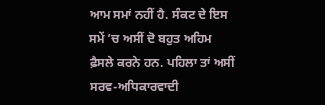ਆਮ ਸਮਾਂ ਨਹੀਂ ਹੈ. ਸੰਕਟ ਦੇ ਇਸ ਸਮੇਂ ’ਚ ਅਸੀਂ ਦੋ ਬਹੁਤ ਅਹਿਮ
ਫ਼ੈਸਲੇ ਕਰਨੇ ਹਨ. ਪਹਿਲਾ ਤਾਂ ਅਸੀਂ ਸਰਵ-ਅਧਿਕਾਰਵਾਦੀ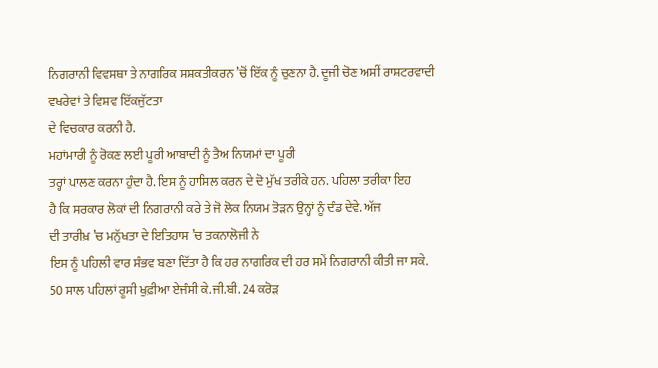ਨਿਗਰਾਨੀ ਵਿਵਸਥਾ ਤੇ ਨਾਗਰਿਕ ਸਸ਼ਕਤੀਕਰਨ ’ਚੋਂ ਇੱਕ ਨੂੰ ਚੁਣਨਾ ਹੈ. ਦੂਜੀ ਚੋਣ ਅਸੀਂ ਰਾਸ਼ਟਰਵਾਦੀ ਵਖਰੇਵਾਂ ਤੇ ਵਿਸ਼ਵ ਇੱਕਜੁੱਟਤਾ
ਦੇ ਵਿਚਕਾਰ ਕਰਨੀ ਹੈ.
ਮਹਾਂਮਾਰੀ ਨੂੰ ਰੋਕਣ ਲਈ ਪੂਰੀ ਆਬਾਦੀ ਨੂੰ ਤੈਅ ਨਿਯਮਾਂ ਦਾ ਪੂਰੀ
ਤਰ੍ਹਾਂ ਪਾਲਣ ਕਰਨਾ ਹੁੰਦਾ ਹੈ. ਇਸ ਨੂੰ ਹਾਸਿਲ ਕਰਨ ਦੇ ਦੋ ਮੁੱਖ ਤਰੀਕੇ ਹਨ. ਪਹਿਲਾ ਤਰੀਕਾ ਇਹ
ਹੈ ਕਿ ਸਰਕਾਰ ਲੋਕਾਂ ਦੀ ਨਿਗਰਾਨੀ ਕਰੇ ਤੇ ਜੋ ਲੋਕ ਨਿਯਮ ਤੋੜਨ ਉਨ੍ਹਾਂ ਨੂੰ ਦੰਡ ਦੇਵੇ. ਅੱਜ
ਦੀ ਤਾਰੀਖ਼ ’ਚ ਮਨੁੱਖਤਾ ਦੇ ਇਤਿਹਾਸ ’ਚ ਤਕਨਾਲੋਜੀ ਨੇ
ਇਸ ਨੂੰ ਪਹਿਲੀ ਵਾਰ ਸੰਭਵ ਬਣਾ ਦਿੱਤਾ ਹੈ ਕਿ ਹਰ ਨਾਗਰਿਕ ਦੀ ਹਰ ਸਮੇਂ ਨਿਗਰਾਨੀ ਕੀਤੀ ਜਾ ਸਕੇ.
50 ਸਾਲ ਪਹਿਲਾਂ ਰੂਸੀ ਖੁਫ਼ੀਆ ਏਜੰਸੀ ਕੇ.ਜੀ.ਬੀ. 24 ਕਰੋੜ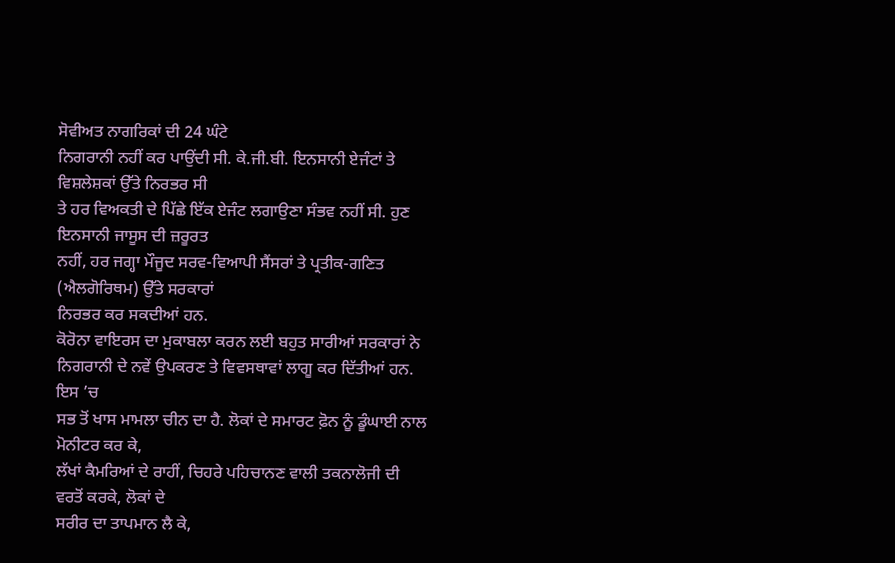ਸੋਵੀਅਤ ਨਾਗਰਿਕਾਂ ਦੀ 24 ਘੰਟੇ
ਨਿਗਰਾਨੀ ਨਹੀਂ ਕਰ ਪਾਉਂਦੀ ਸੀ. ਕੇ.ਜੀ.ਬੀ. ਇਨਸਾਨੀ ਏਜੰਟਾਂ ਤੇ ਵਿਸ਼ਲੇਸ਼ਕਾਂ ਉੱਤੇ ਨਿਰਭਰ ਸੀ
ਤੇ ਹਰ ਵਿਅਕਤੀ ਦੇ ਪਿੱਛੇ ਇੱਕ ਏਜੰਟ ਲਗਾਉਣਾ ਸੰਭਵ ਨਹੀਂ ਸੀ. ਹੁਣ ਇਨਸਾਨੀ ਜਾਸੂਸ ਦੀ ਜ਼ਰੂਰਤ
ਨਹੀਂ, ਹਰ ਜਗ੍ਹਾ ਮੌਜੂਦ ਸਰਵ-ਵਿਆਪੀ ਸੈਂਸਰਾਂ ਤੇ ਪ੍ਰਤੀਕ-ਗਣਿਤ (ਐਲਗੋਰਿਥਮ) ਉੱਤੇ ਸਰਕਾਰਾਂ
ਨਿਰਭਰ ਕਰ ਸਕਦੀਆਂ ਹਨ.
ਕੋਰੋਨਾ ਵਾਇਰਸ ਦਾ ਮੁਕਾਬਲਾ ਕਰਨ ਲਈ ਬਹੁਤ ਸਾਰੀਆਂ ਸਰਕਾਰਾਂ ਨੇ
ਨਿਗਰਾਨੀ ਦੇ ਨਵੇਂ ਉਪਕਰਣ ਤੇ ਵਿਵਸਥਾਵਾਂ ਲਾਗੂ ਕਰ ਦਿੱਤੀਆਂ ਹਨ. ਇਸ ’ਚ
ਸਭ ਤੋਂ ਖਾਸ ਮਾਮਲਾ ਚੀਨ ਦਾ ਹੈ. ਲੋਕਾਂ ਦੇ ਸਮਾਰਟ ਫ਼ੋਨ ਨੂੰ ਡੂੰਘਾਈ ਨਾਲ ਮੋਨੀਟਰ ਕਰ ਕੇ,
ਲੱਖਾਂ ਕੈਮਰਿਆਂ ਦੇ ਰਾਹੀਂ, ਚਿਹਰੇ ਪਹਿਚਾਨਣ ਵਾਲੀ ਤਕਨਾਲੋਜੀ ਦੀ ਵਰਤੋਂ ਕਰਕੇ, ਲੋਕਾਂ ਦੇ
ਸਰੀਰ ਦਾ ਤਾਪਮਾਨ ਲੈ ਕੇ,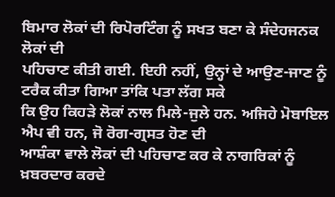ਬਿਮਾਰ ਲੋਕਾਂ ਦੀ ਰਿਪੋਰਟਿੰਗ ਨੂੰ ਸਖਤ ਬਣਾ ਕੇ ਸੰਦੇਹਜਨਕ ਲੋਕਾਂ ਦੀ
ਪਹਿਚਾਣ ਕੀਤੀ ਗਈ. ਇਹੀ ਨਹੀਂ, ਉਨ੍ਹਾਂ ਦੇ ਆਉਣ-ਜਾਣ ਨੂੰ ਟਰੈਕ ਕੀਤਾ ਗਿਆ ਤਾਂਕਿ ਪਤਾ ਲੱਗ ਸਕੇ
ਕਿ ਉਹ ਕਿਹੜੇ ਲੋਕਾਂ ਨਾਲ ਮਿਲੇ-ਜੁਲੇ ਹਨ. ਅਜਿਹੇ ਮੋਬਾਇਲ ਐਪ ਵੀ ਹਨ, ਜੋ ਰੋਗ-ਗ੍ਰਸਤ ਹੋਣ ਦੀ
ਆਸ਼ੰਕਾ ਵਾਲੇ ਲੋਕਾਂ ਦੀ ਪਹਿਚਾਣ ਕਰ ਕੇ ਨਾਗਰਿਕਾਂ ਨੂੰ ਖ਼ਬਰਦਾਰ ਕਰਦੇ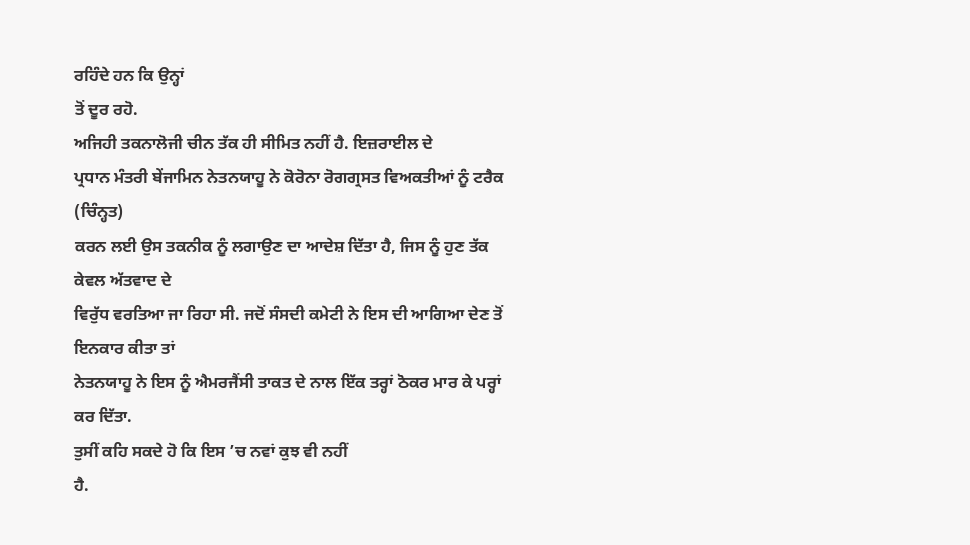ਰਹਿੰਦੇ ਹਨ ਕਿ ਉਨ੍ਹਾਂ
ਤੋਂ ਦੂਰ ਰਹੋ.
ਅਜਿਹੀ ਤਕਨਾਲੋਜੀ ਚੀਨ ਤੱਕ ਹੀ ਸੀਮਿਤ ਨਹੀਂ ਹੈ. ਇਜ਼ਰਾਈਲ ਦੇ
ਪ੍ਰਧਾਨ ਮੰਤਰੀ ਬੇਂਜਾਮਿਨ ਨੇਤਨਯਾਹੂ ਨੇ ਕੋਰੋਨਾ ਰੋਗਗ੍ਰਸਤ ਵਿਅਕਤੀਆਂ ਨੂੰ ਟਰੈਕ (ਚਿੰਨ੍ਹਤ)
ਕਰਨ ਲਈ ਉਸ ਤਕਨੀਕ ਨੂੰ ਲਗਾਉਣ ਦਾ ਆਦੇਸ਼ ਦਿੱਤਾ ਹੈ, ਜਿਸ ਨੂੰ ਹੁਣ ਤੱਕ ਕੇਵਲ ਅੱਤਵਾਦ ਦੇ
ਵਿਰੁੱਧ ਵਰਤਿਆ ਜਾ ਰਿਹਾ ਸੀ. ਜਦੋਂ ਸੰਸਦੀ ਕਮੇਟੀ ਨੇ ਇਸ ਦੀ ਆਗਿਆ ਦੇਣ ਤੋਂ ਇਨਕਾਰ ਕੀਤਾ ਤਾਂ
ਨੇਤਨਯਾਹੂ ਨੇ ਇਸ ਨੂੰ ਐਮਰਜੈਂਸੀ ਤਾਕਤ ਦੇ ਨਾਲ ਇੱਕ ਤਰ੍ਹਾਂ ਠੋਕਰ ਮਾਰ ਕੇ ਪਰ੍ਹਾਂ ਕਰ ਦਿੱਤਾ.
ਤੁਸੀਂ ਕਹਿ ਸਕਦੇ ਹੋ ਕਿ ਇਸ ’ਚ ਨਵਾਂ ਕੁਝ ਵੀ ਨਹੀਂ
ਹੈ.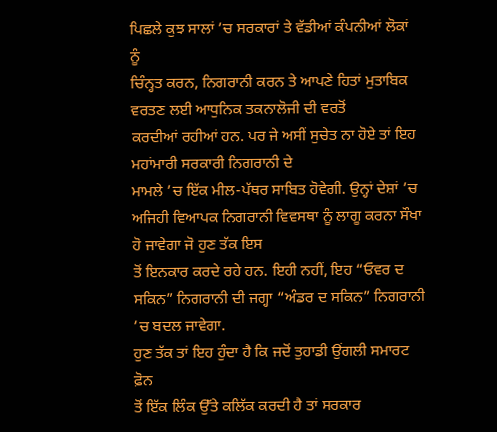ਪਿਛਲੇ ਕੁਝ ਸਾਲਾਂ ’ਚ ਸਰਕਾਰਾਂ ਤੇ ਵੱਡੀਆਂ ਕੰਪਨੀਆਂ ਲੋਕਾਂ ਨੂੰ
ਚਿੰਨ੍ਹਤ ਕਰਨ, ਨਿਗਰਾਨੀ ਕਰਨ ਤੇ ਆਪਣੇ ਹਿਤਾਂ ਮੁਤਾਬਿਕ ਵਰਤਣ ਲਈ ਆਧੁਨਿਕ ਤਕਨਾਲੋਜੀ ਦੀ ਵਰਤੋਂ
ਕਰਦੀਆਂ ਰਹੀਆਂ ਹਨ. ਪਰ ਜੇ ਅਸੀਂ ਸੁਚੇਤ ਨਾ ਹੋਏ ਤਾਂ ਇਹ ਮਹਾਂਮਾਰੀ ਸਰਕਾਰੀ ਨਿਗਰਾਨੀ ਦੇ
ਮਾਮਲੇ ’ਚ ਇੱਕ ਮੀਲ-ਪੱਥਰ ਸਾਬਿਤ ਹੋਵੇਗੀ. ਉਨ੍ਹਾਂ ਦੇਸ਼ਾਂ ’ਚ ਅਜਿਹੀ ਵਿਆਪਕ ਨਿਗਰਾਨੀ ਵਿਵਸਥਾ ਨੂੰ ਲਾਗੂ ਕਰਨਾ ਸੌਖਾ ਹੋ ਜਾਵੇਗਾ ਜੋ ਹੁਣ ਤੱਕ ਇਸ
ਤੋਂ ਇਨਕਾਰ ਕਰਦੇ ਰਹੇ ਹਨ. ਇਹੀ ਨਹੀਂ, ਇਹ “ਓਵਰ ਦ ਸਕਿਨ” ਨਿਗਰਾਨੀ ਦੀ ਜਗ੍ਹਾ “ਅੰਡਰ ਦ ਸਕਿਨ” ਨਿਗਰਾਨੀ ’ਚ ਬਦਲ ਜਾਵੇਗਾ.
ਹੁਣ ਤੱਕ ਤਾਂ ਇਹ ਹੁੰਦਾ ਹੈ ਕਿ ਜਦੋਂ ਤੁਹਾਡੀ ਉਂਗਲੀ ਸਮਾਰਟ ਫ਼ੋਨ
ਤੋਂ ਇੱਕ ਲਿੰਕ ਉੱਤੇ ਕਲਿੱਕ ਕਰਦੀ ਹੈ ਤਾਂ ਸਰਕਾਰ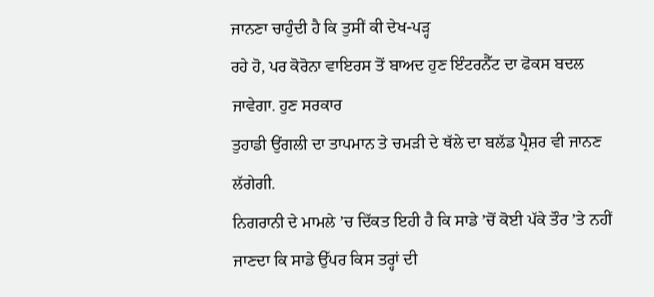ਜਾਨਣਾ ਚਾਹੁੰਦੀ ਹੈ ਕਿ ਤੁਸੀਂ ਕੀ ਦੇਖ-ਪੜ੍ਹ
ਰਹੇ ਹੋ, ਪਰ ਕੋਰੋਨਾ ਵਾਇਰਸ ਤੋਂ ਬਾਅਦ ਹੁਣ ਇੰਟਰਨੈੱਟ ਦਾ ਫੋਕਸ ਬਦਲ ਜਾਵੇਗਾ. ਹੁਣ ਸਰਕਾਰ
ਤੁਹਾਡੀ ਉਂਗਲੀ ਦਾ ਤਾਪਮਾਨ ਤੇ ਚਮੜੀ ਦੇ ਥੱਲੇ ਦਾ ਬਲੱਡ ਪ੍ਰੈਸ਼ਰ ਵੀ ਜਾਨਣ ਲੱਗੇਗੀ.
ਨਿਗਰਾਨੀ ਦੇ ਮਾਮਲੇ ’ਚ ਦਿੱਕਤ ਇਹੀ ਹੈ ਕਿ ਸਾਡੇ ’ਚੋਂ ਕੋਈ ਪੱਕੇ ਤੌਰ ’ਤੇ ਨਹੀਂ ਜਾਣਦਾ ਕਿ ਸਾਡੇ ਉੱਪਰ ਕਿਸ ਤਰ੍ਹਾਂ ਦੀ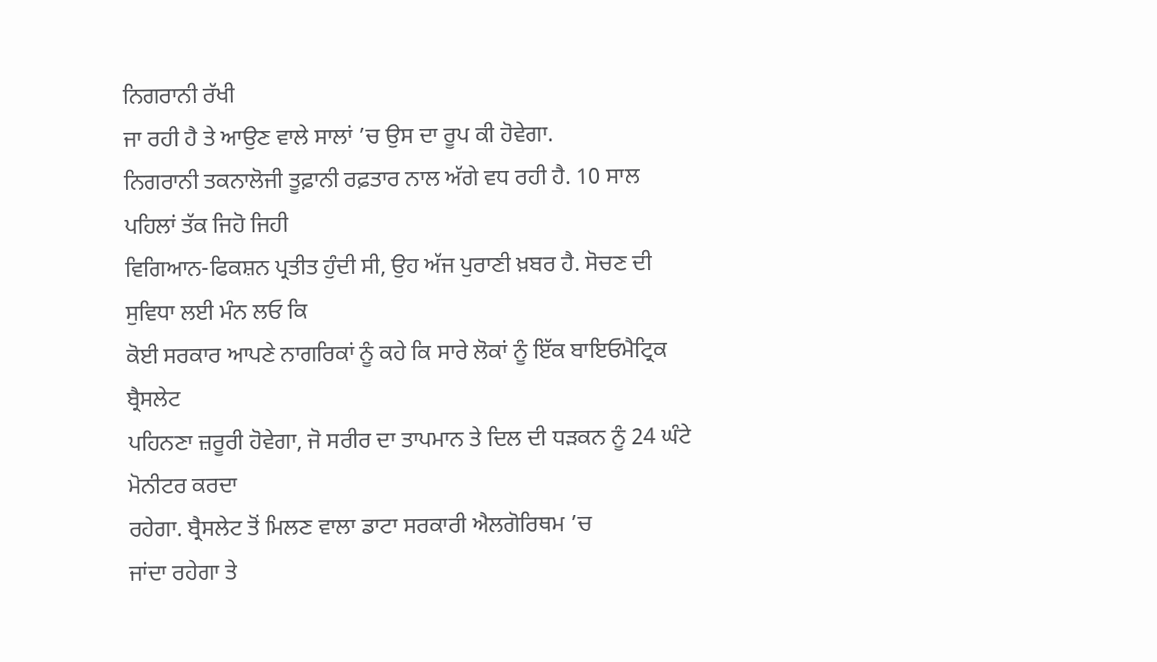ਨਿਗਰਾਨੀ ਰੱਖੀ
ਜਾ ਰਹੀ ਹੈ ਤੇ ਆਉਣ ਵਾਲੇ ਸਾਲਾਂ ’ਚ ਉਸ ਦਾ ਰੂਪ ਕੀ ਹੋਵੇਗਾ.
ਨਿਗਰਾਨੀ ਤਕਨਾਲੋਜੀ ਤੂਫ਼ਾਨੀ ਰਫ਼ਤਾਰ ਨਾਲ ਅੱਗੇ ਵਧ ਰਹੀ ਹੈ. 10 ਸਾਲ ਪਹਿਲਾਂ ਤੱਕ ਜਿਹੋ ਜਿਹੀ
ਵਿਗਿਆਨ-ਫਿਕਸ਼ਨ ਪ੍ਰਤੀਤ ਹੁੰਦੀ ਸੀ, ਉਹ ਅੱਜ ਪੁਰਾਣੀ ਖ਼ਬਰ ਹੈ. ਸੋਚਣ ਦੀ ਸੁਵਿਧਾ ਲਈ ਮੰਨ ਲਓ ਕਿ
ਕੋਈ ਸਰਕਾਰ ਆਪਣੇ ਨਾਗਰਿਕਾਂ ਨੂੰ ਕਹੇ ਕਿ ਸਾਰੇ ਲੋਕਾਂ ਨੂੰ ਇੱਕ ਬਾਇਓਮੈਟ੍ਰਿਕ ਬ੍ਰੈਸਲੇਟ
ਪਹਿਨਣਾ ਜ਼ਰੂਰੀ ਹੋਵੇਗਾ, ਜੋ ਸਰੀਰ ਦਾ ਤਾਪਮਾਨ ਤੇ ਦਿਲ ਦੀ ਧੜਕਨ ਨੂੰ 24 ਘੰਟੇ ਮੋਨੀਟਰ ਕਰਦਾ
ਰਹੇਗਾ. ਬ੍ਰੈਸਲੇਟ ਤੋਂ ਮਿਲਣ ਵਾਲਾ ਡਾਟਾ ਸਰਕਾਰੀ ਐਲਗੋਰਿਥਮ ’ਚ
ਜਾਂਦਾ ਰਹੇਗਾ ਤੇ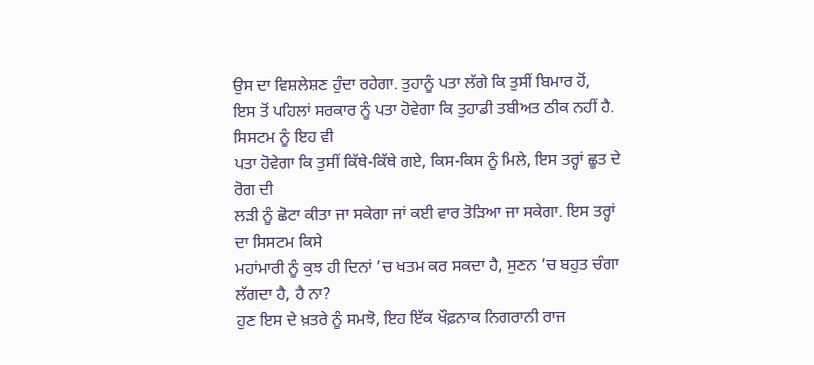ਉਸ ਦਾ ਵਿਸ਼ਲੇਸ਼ਣ ਹੁੰਦਾ ਰਹੇਗਾ. ਤੁਹਾਨੂੰ ਪਤਾ ਲੱਗੇ ਕਿ ਤੁਸੀਂ ਬਿਮਾਰ ਹੋਂ,
ਇਸ ਤੋਂ ਪਹਿਲਾਂ ਸਰਕਾਰ ਨੂੰ ਪਤਾ ਹੋਵੇਗਾ ਕਿ ਤੁਹਾਡੀ ਤਬੀਅਤ ਠੀਕ ਨਹੀਂ ਹੈ. ਸਿਸਟਮ ਨੂੰ ਇਹ ਵੀ
ਪਤਾ ਹੋਵੇਗਾ ਕਿ ਤੁਸੀਂ ਕਿੱਥੇ-ਕਿੱਥੇ ਗਏ, ਕਿਸ-ਕਿਸ ਨੂੰ ਮਿਲੇ, ਇਸ ਤਰ੍ਹਾਂ ਛੂਤ ਦੇ ਰੋਗ ਦੀ
ਲੜੀ ਨੂੰ ਛੋਟਾ ਕੀਤਾ ਜਾ ਸਕੇਗਾ ਜਾਂ ਕਈ ਵਾਰ ਤੋੜਿਆ ਜਾ ਸਕੇਗਾ. ਇਸ ਤਰ੍ਹਾਂ ਦਾ ਸਿਸਟਮ ਕਿਸੇ
ਮਹਾਂਮਾਰੀ ਨੂੰ ਕੁਝ ਹੀ ਦਿਨਾਂ ’ਚ ਖਤਮ ਕਰ ਸਕਦਾ ਹੈ, ਸੁਣਨ ’ਚ ਬਹੁਤ ਚੰਗਾ ਲੱਗਦਾ ਹੈ, ਹੈ ਨਾ?
ਹੁਣ ਇਸ ਦੇ ਖ਼ਤਰੇ ਨੂੰ ਸਮਝੋ, ਇਹ ਇੱਕ ਖੌਫ਼ਨਾਕ ਨਿਗਰਾਨੀ ਰਾਜ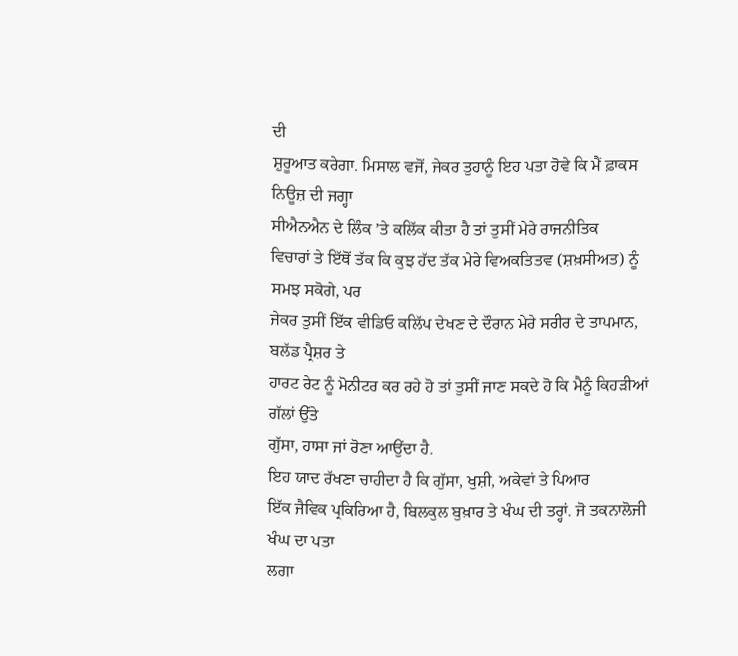ਦੀ
ਸ਼ੁਰੂਆਤ ਕਰੇਗਾ. ਮਿਸਾਲ ਵਜੋਂ, ਜੇਕਰ ਤੁਹਾਨੂੰ ਇਹ ਪਤਾ ਹੋਵੇ ਕਿ ਮੈਂ ਫ਼ਾਕਸ ਨਿਊਜ਼ ਦੀ ਜਗ੍ਹਾ
ਸੀਐਨਐਨ ਦੇ ਲਿੰਕ ’ਤੇ ਕਲਿੱਕ ਕੀਤਾ ਹੈ ਤਾਂ ਤੁਸੀਂ ਮੇਰੇ ਰਾਜਨੀਤਿਕ
ਵਿਚਾਰਾਂ ਤੇ ਇੱਥੋਂ ਤੱਕ ਕਿ ਕੁਝ ਹੱਦ ਤੱਕ ਮੇਰੇ ਵਿਅਕਤਿਤਵ (ਸ਼ਖ਼ਸੀਅਤ) ਨੂੰ ਸਮਝ ਸਕੋਗੇ, ਪਰ
ਜੇਕਰ ਤੁਸੀਂ ਇੱਕ ਵੀਡਿਓ ਕਲਿੱਪ ਦੇਖਣ ਦੇ ਦੌਰਾਨ ਮੇਰੇ ਸਰੀਰ ਦੇ ਤਾਪਮਾਨ, ਬਲੱਡ ਪ੍ਰੈਸ਼ਰ ਤੇ
ਹਾਰਟ ਰੇਟ ਨੂੰ ਮੋਨੀਟਰ ਕਰ ਰਹੇ ਹੋ ਤਾਂ ਤੁਸੀਂ ਜਾਣ ਸਕਦੇ ਹੋ ਕਿ ਮੈਨੂੰ ਕਿਹੜੀਆਂ ਗੱਲਾਂ ਉੱਤੇ
ਗੁੱਸਾ, ਹਾਸਾ ਜਾਂ ਰੋਣਾ ਆਉਂਦਾ ਹੈ.
ਇਹ ਯਾਦ ਰੱਖਣਾ ਚਾਹੀਦਾ ਹੈ ਕਿ ਗੁੱਸਾ, ਖੁਸ਼ੀ, ਅਕੇਵਾਂ ਤੇ ਪਿਆਰ
ਇੱਕ ਜੈਵਿਕ ਪ੍ਰਕਿਰਿਆ ਹੈ, ਬਿਲਕੁਲ ਬੁਖ਼ਾਰ ਤੇ ਖੰਘ ਦੀ ਤਰ੍ਹਾਂ. ਜੋ ਤਕਨਾਲੋਜੀ ਖੰਘ ਦਾ ਪਤਾ
ਲਗਾ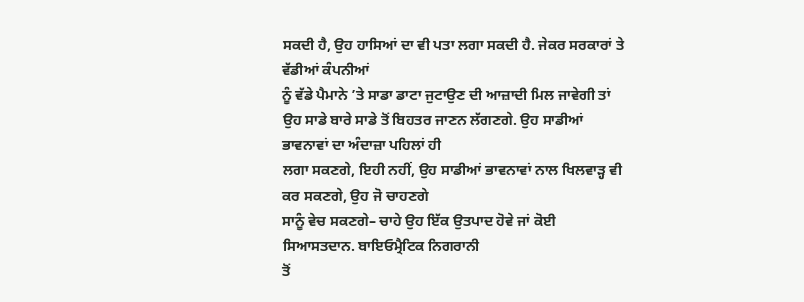ਸਕਦੀ ਹੈ, ਉਹ ਹਾਸਿਆਂ ਦਾ ਵੀ ਪਤਾ ਲਗਾ ਸਕਦੀ ਹੈ. ਜੇਕਰ ਸਰਕਾਰਾਂ ਤੇ ਵੱਡੀਆਂ ਕੰਪਨੀਆਂ
ਨੂੰ ਵੱਡੇ ਪੈਮਾਨੇ ’ਤੇ ਸਾਡਾ ਡਾਟਾ ਜੁਟਾਉਣ ਦੀ ਆਜ਼ਾਦੀ ਮਿਲ ਜਾਵੇਗੀ ਤਾਂ
ਉਹ ਸਾਡੇ ਬਾਰੇ ਸਾਡੇ ਤੋਂ ਬਿਹਤਰ ਜਾਣਨ ਲੱਗਣਗੇ. ਉਹ ਸਾਡੀਆਂ ਭਾਵਨਾਵਾਂ ਦਾ ਅੰਦਾਜ਼ਾ ਪਹਿਲਾਂ ਹੀ
ਲਗਾ ਸਕਣਗੇ, ਇਹੀ ਨਹੀਂ, ਉਹ ਸਾਡੀਆਂ ਭਾਵਨਾਵਾਂ ਨਾਲ ਖਿਲਵਾੜ੍ਹ ਵੀ ਕਰ ਸਕਣਗੇ, ਉਹ ਜੋ ਚਾਹਣਗੇ
ਸਾਨੂੰ ਵੇਚ ਸਕਣਗੇ– ਚਾਹੇ ਉਹ ਇੱਕ ਉਤਪਾਦ ਹੋਵੇ ਜਾਂ ਕੋਈ ਸਿਆਸਤਦਾਨ. ਬਾਇਓਮ੍ਰੈਟਿਕ ਨਿਗਰਾਨੀ
ਤੋਂ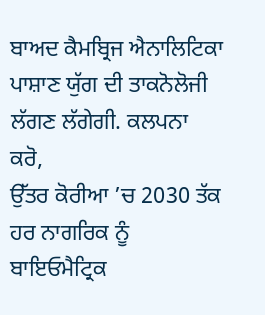ਬਾਅਦ ਕੈਮਬ੍ਰਿਜ ਐਨਾਲਿਟਿਕਾ ਪਾਸ਼ਾਣ ਯੁੱਗ ਦੀ ਤਾਕਨੋਲੋਜੀ ਲੱਗਣ ਲੱਗੇਗੀ. ਕਲਪਨਾ ਕਰੋ,
ਉੱਤਰ ਕੋਰੀਆ ’ਚ 2030 ਤੱਕ ਹਰ ਨਾਗਰਿਕ ਨੂੰ ਬਾਇਓਮੈਟ੍ਰਿਕ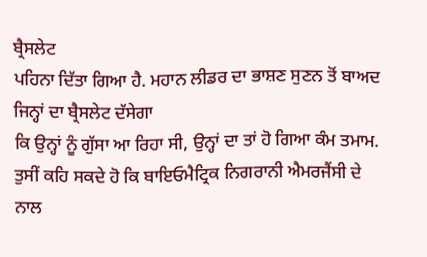ਬ੍ਰੈਸਲੇਟ
ਪਹਿਨਾ ਦਿੱਤਾ ਗਿਆ ਹੈ. ਮਹਾਨ ਲੀਡਰ ਦਾ ਭਾਸ਼ਣ ਸੁਣਨ ਤੋਂ ਬਾਅਦ ਜਿਨ੍ਹਾਂ ਦਾ ਬ੍ਰੈਸਲੇਟ ਦੱਸੇਗਾ
ਕਿ ਉਨ੍ਹਾਂ ਨੂੰ ਗੁੱਸਾ ਆ ਰਿਹਾ ਸੀ, ਉਨ੍ਹਾਂ ਦਾ ਤਾਂ ਹੋ ਗਿਆ ਕੰਮ ਤਮਾਮ.
ਤੁਸੀਂ ਕਹਿ ਸਕਦੇ ਹੋ ਕਿ ਬਾਇਓਮੈਟ੍ਰਿਕ ਨਿਗਰਾਨੀ ਐਮਰਜੈਂਸੀ ਦੇ
ਨਾਲ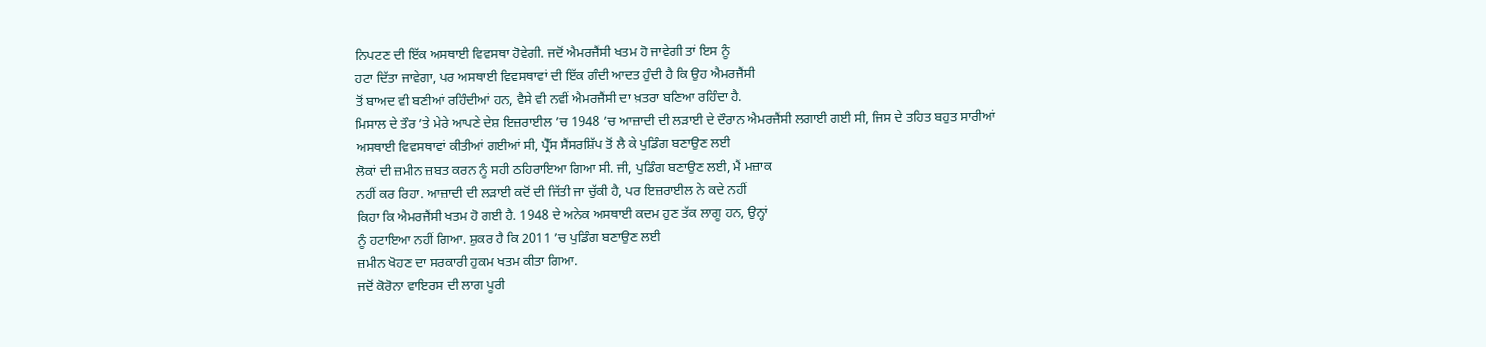ਨਿਪਟਣ ਦੀ ਇੱਕ ਅਸਥਾਈ ਵਿਵਸਥਾ ਹੋਵੇਗੀ. ਜਦੋਂ ਐਮਰਜੈਂਸੀ ਖਤਮ ਹੋ ਜਾਵੇਗੀ ਤਾਂ ਇਸ ਨੂੰ
ਹਟਾ ਦਿੱਤਾ ਜਾਵੇਗਾ, ਪਰ ਅਸਥਾਈ ਵਿਵਸਥਾਵਾਂ ਦੀ ਇੱਕ ਗੰਦੀ ਆਦਤ ਹੁੰਦੀ ਹੈ ਕਿ ਉਹ ਐਮਰਜੈਂਸੀ
ਤੋਂ ਬਾਅਦ ਵੀ ਬਣੀਆਂ ਰਹਿੰਦੀਆਂ ਹਨ, ਵੈਸੇ ਵੀ ਨਵੀਂ ਐਮਰਜੈਂਸੀ ਦਾ ਖ਼ਤਰਾ ਬਣਿਆ ਰਹਿੰਦਾ ਹੈ.
ਮਿਸਾਲ ਦੇ ਤੌਰ ’ਤੇ ਮੇਰੇ ਆਪਣੇ ਦੇਸ਼ ਇਜ਼ਰਾਈਲ ’ਚ 1948 ’ਚ ਆਜ਼ਾਦੀ ਦੀ ਲੜਾਈ ਦੇ ਦੌਰਾਨ ਐਮਰਜੈਂਸੀ ਲਗਾਈ ਗਈ ਸੀ, ਜਿਸ ਦੇ ਤਹਿਤ ਬਹੁਤ ਸਾਰੀਆਂ
ਅਸਥਾਈ ਵਿਵਸਥਾਵਾਂ ਕੀਤੀਆਂ ਗਈਆਂ ਸੀ, ਪ੍ਰੈੱਸ ਸੈਂਸਰਸ਼ਿੱਪ ਤੋਂ ਲੈ ਕੇ ਪੁਡਿੰਗ ਬਣਾਉਣ ਲਈ
ਲੋਕਾਂ ਦੀ ਜ਼ਮੀਨ ਜ਼ਬਤ ਕਰਨ ਨੂੰ ਸਹੀ ਠਹਿਰਾਇਆ ਗਿਆ ਸੀ. ਜੀ, ਪੁਡਿੰਗ ਬਣਾਉਣ ਲਈ, ਮੈਂ ਮਜ਼ਾਕ
ਨਹੀਂ ਕਰ ਰਿਹਾ. ਆਜ਼ਾਦੀ ਦੀ ਲੜਾਈ ਕਦੋਂ ਦੀ ਜਿੱਤੀ ਜਾ ਚੁੱਕੀ ਹੈ, ਪਰ ਇਜ਼ਰਾਈਲ ਨੇ ਕਦੇ ਨਹੀਂ
ਕਿਹਾ ਕਿ ਐਮਰਜੈਂਸੀ ਖਤਮ ਹੋ ਗਈ ਹੈ. 1948 ਦੇ ਅਨੇਕ ਅਸਥਾਈ ਕਦਮ ਹੁਣ ਤੱਕ ਲਾਗੂ ਹਨ, ਉਨ੍ਹਾਂ
ਨੂੰ ਹਟਾਇਆ ਨਹੀਂ ਗਿਆ. ਸ਼ੁਕਰ ਹੈ ਕਿ 2011 ’ਚ ਪੁਡਿੰਗ ਬਣਾਉਣ ਲਈ
ਜ਼ਮੀਨ ਖੋਹਣ ਦਾ ਸਰਕਾਰੀ ਹੁਕਮ ਖਤਮ ਕੀਤਾ ਗਿਆ.
ਜਦੋਂ ਕੋਰੋਨਾ ਵਾਇਰਸ ਦੀ ਲਾਗ ਪੂਰੀ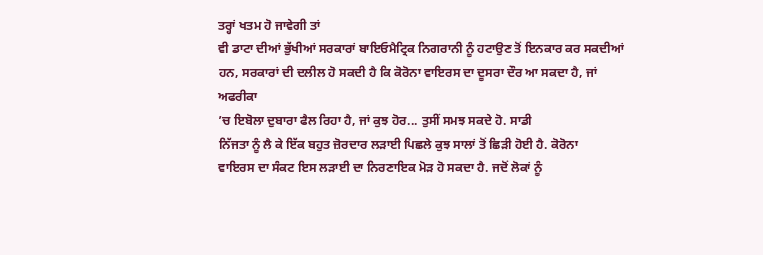ਤਰ੍ਹਾਂ ਖਤਮ ਹੋ ਜਾਵੇਗੀ ਤਾਂ
ਵੀ ਡਾਟਾ ਦੀਆਂ ਭੁੱਖੀਆਂ ਸਰਕਾਰਾਂ ਬਾਇਓਮੈਟ੍ਰਿਕ ਨਿਗਰਾਨੀ ਨੂੰ ਹਟਾਉਣ ਤੋਂ ਇਨਕਾਰ ਕਰ ਸਕਦੀਆਂ
ਹਨ, ਸਰਕਾਰਾਂ ਦੀ ਦਲੀਲ ਹੋ ਸਕਦੀ ਹੈ ਕਿ ਕੋਰੋਨਾ ਵਾਇਰਸ ਦਾ ਦੂਸਰਾ ਦੌਰ ਆ ਸਕਦਾ ਹੈ, ਜਾਂ ਅਫਰੀਕਾ
’ਚ ਇਬੋਲਾ ਦੁਬਾਰਾ ਫੈਲ ਰਿਹਾ ਹੈ, ਜਾਂ ਕੁਝ ਹੋਰ... ਤੁਸੀਂ ਸਮਝ ਸਕਦੇ ਹੋ. ਸਾਡੀ
ਨਿੱਜਤਾ ਨੂੰ ਲੈ ਕੇ ਇੱਕ ਬਹੁਤ ਜ਼ੋਰਦਾਰ ਲੜਾਈ ਪਿਛਲੇ ਕੁਝ ਸਾਲਾਂ ਤੋਂ ਛਿੜੀ ਹੋਈ ਹੈ. ਕੋਰੋਨਾ
ਵਾਇਰਸ ਦਾ ਸੰਕਟ ਇਸ ਲੜਾਈ ਦਾ ਨਿਰਣਾਇਕ ਮੋੜ ਹੋ ਸਕਦਾ ਹੈ. ਜਦੋਂ ਲੋਕਾਂ ਨੂੰ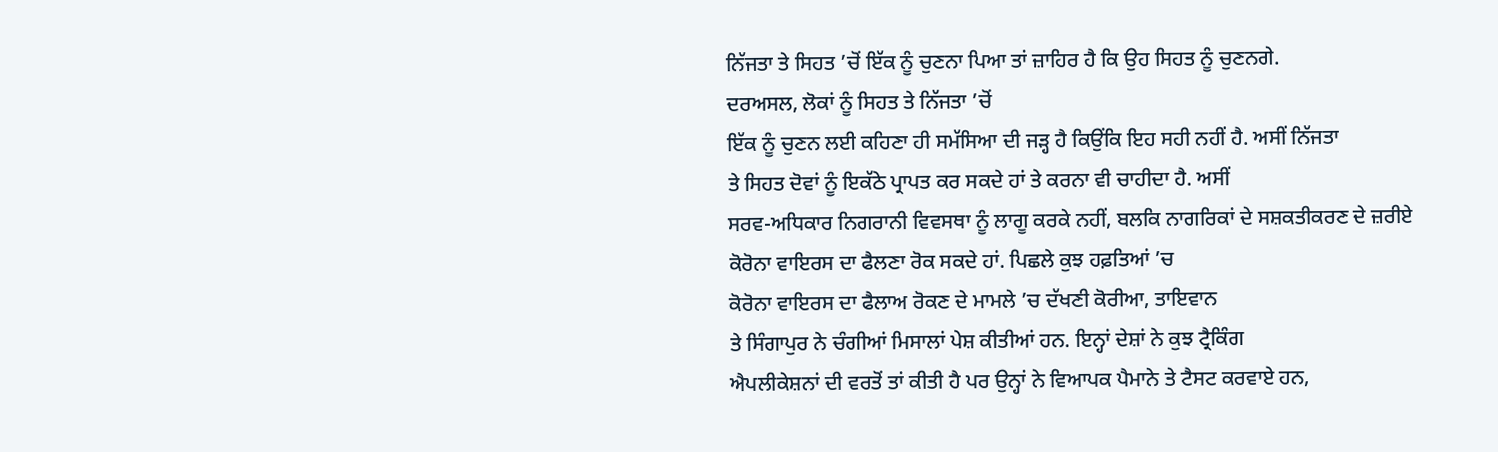ਨਿੱਜਤਾ ਤੇ ਸਿਹਤ ’ਚੋਂ ਇੱਕ ਨੂੰ ਚੁਣਨਾ ਪਿਆ ਤਾਂ ਜ਼ਾਹਿਰ ਹੈ ਕਿ ਉਹ ਸਿਹਤ ਨੂੰ ਚੁਣਨਗੇ.
ਦਰਅਸਲ, ਲੋਕਾਂ ਨੂੰ ਸਿਹਤ ਤੇ ਨਿੱਜਤਾ ’ਚੋਂ
ਇੱਕ ਨੂੰ ਚੁਣਨ ਲਈ ਕਹਿਣਾ ਹੀ ਸਮੱਸਿਆ ਦੀ ਜੜ੍ਹ ਹੈ ਕਿਉਂਕਿ ਇਹ ਸਹੀ ਨਹੀਂ ਹੈ. ਅਸੀਂ ਨਿੱਜਤਾ
ਤੇ ਸਿਹਤ ਦੋਵਾਂ ਨੂੰ ਇਕੱਠੇ ਪ੍ਰਾਪਤ ਕਰ ਸਕਦੇ ਹਾਂ ਤੇ ਕਰਨਾ ਵੀ ਚਾਹੀਦਾ ਹੈ. ਅਸੀਂ
ਸਰਵ-ਅਧਿਕਾਰ ਨਿਗਰਾਨੀ ਵਿਵਸਥਾ ਨੂੰ ਲਾਗੂ ਕਰਕੇ ਨਹੀਂ, ਬਲਕਿ ਨਾਗਰਿਕਾਂ ਦੇ ਸਸ਼ਕਤੀਕਰਣ ਦੇ ਜ਼ਰੀਏ
ਕੋਰੋਨਾ ਵਾਇਰਸ ਦਾ ਫੈਲਣਾ ਰੋਕ ਸਕਦੇ ਹਾਂ. ਪਿਛਲੇ ਕੁਝ ਹਫ਼ਤਿਆਂ ’ਚ
ਕੋਰੋਨਾ ਵਾਇਰਸ ਦਾ ਫੈਲਾਅ ਰੋਕਣ ਦੇ ਮਾਮਲੇ ’ਚ ਦੱਖਣੀ ਕੋਰੀਆ, ਤਾਇਵਾਨ
ਤੇ ਸਿੰਗਾਪੁਰ ਨੇ ਚੰਗੀਆਂ ਮਿਸਾਲਾਂ ਪੇਸ਼ ਕੀਤੀਆਂ ਹਨ. ਇਨ੍ਹਾਂ ਦੇਸ਼ਾਂ ਨੇ ਕੁਝ ਟ੍ਰੈਕਿੰਗ
ਐਪਲੀਕੇਸ਼ਨਾਂ ਦੀ ਵਰਤੋਂ ਤਾਂ ਕੀਤੀ ਹੈ ਪਰ ਉਨ੍ਹਾਂ ਨੇ ਵਿਆਪਕ ਪੈਮਾਨੇ ਤੇ ਟੈਸਟ ਕਰਵਾਏ ਹਨ,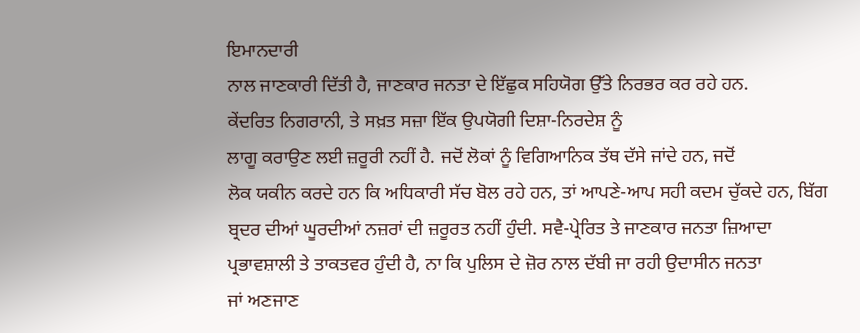ਇਮਾਨਦਾਰੀ
ਨਾਲ ਜਾਣਕਾਰੀ ਦਿੱਤੀ ਹੈ, ਜਾਣਕਾਰ ਜਨਤਾ ਦੇ ਇੱਛੁਕ ਸਹਿਯੋਗ ਉੱਤੇ ਨਿਰਭਰ ਕਰ ਰਹੇ ਹਨ.
ਕੇਂਦਰਿਤ ਨਿਗਰਾਨੀ, ਤੇ ਸਖ਼ਤ ਸਜ਼ਾ ਇੱਕ ਉਪਯੋਗੀ ਦਿਸ਼ਾ-ਨਿਰਦੇਸ਼ ਨੂੰ
ਲਾਗੂ ਕਰਾਉਣ ਲਈ ਜ਼ਰੂਰੀ ਨਹੀਂ ਹੈ. ਜਦੋਂ ਲੋਕਾਂ ਨੂੰ ਵਿਗਿਆਨਿਕ ਤੱਥ ਦੱਸੇ ਜਾਂਦੇ ਹਨ, ਜਦੋਂ
ਲੋਕ ਯਕੀਨ ਕਰਦੇ ਹਨ ਕਿ ਅਧਿਕਾਰੀ ਸੱਚ ਬੋਲ ਰਹੇ ਹਨ, ਤਾਂ ਆਪਣੇ-ਆਪ ਸਹੀ ਕਦਮ ਚੁੱਕਦੇ ਹਨ, ਬਿੱਗ
ਬ੍ਰਦਰ ਦੀਆਂ ਘੂਰਦੀਆਂ ਨਜ਼ਰਾਂ ਦੀ ਜ਼ਰੂਰਤ ਨਹੀਂ ਹੁੰਦੀ. ਸਵੈ-ਪ੍ਰੇਰਿਤ ਤੇ ਜਾਣਕਾਰ ਜਨਤਾ ਜ਼ਿਆਦਾ
ਪ੍ਰਭਾਵਸ਼ਾਲੀ ਤੇ ਤਾਕਤਵਰ ਹੁੰਦੀ ਹੈ, ਨਾ ਕਿ ਪੁਲਿਸ ਦੇ ਜ਼ੋਰ ਨਾਲ ਦੱਬੀ ਜਾ ਰਹੀ ਉਦਾਸੀਨ ਜਨਤਾ
ਜਾਂ ਅਣਜਾਣ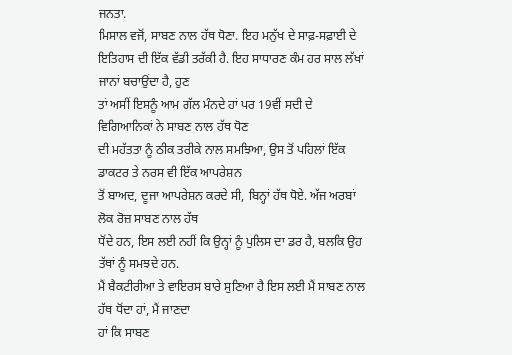ਜਨਤਾ.
ਮਿਸਾਲ ਵਜੋਂ, ਸਾਬਣ ਨਾਲ ਹੱਥ ਧੋਣਾ. ਇਹ ਮਨੁੱਖ ਦੇ ਸਾਫ਼-ਸਫ਼ਾਈ ਦੇ
ਇਤਿਹਾਸ ਦੀ ਇੱਕ ਵੱਡੀ ਤਰੱਕੀ ਹੈ. ਇਹ ਸਾਧਾਰਣ ਕੰਮ ਹਰ ਸਾਲ ਲੱਖਾਂ ਜਾਨਾਂ ਬਚਾਉਂਦਾ ਹੈ, ਹੁਣ
ਤਾਂ ਅਸੀਂ ਇਸਨੂੰ ਆਮ ਗੱਲ ਮੰਨਦੇ ਹਾਂ ਪਰ 19ਵੀਂ ਸਦੀ ਦੇ ਵਿਗਿਆਨਿਕਾਂ ਨੇ ਸਾਬਣ ਨਾਲ ਹੱਥ ਧੋਣ
ਦੀ ਮਹੱਤਤਾ ਨੂੰ ਠੀਕ ਤਰੀਕੇ ਨਾਲ ਸਮਝਿਆ, ਉਸ ਤੋਂ ਪਹਿਲਾਂ ਇੱਕ ਡਾਕਟਰ ਤੇ ਨਰਸ ਵੀ ਇੱਕ ਆਪਰੇਸ਼ਨ
ਤੋਂ ਬਾਅਦ, ਦੂਜਾ ਆਪਰੇਸ਼ਨ ਕਰਦੇ ਸੀ, ਬਿਨ੍ਹਾਂ ਹੱਥ ਧੋਏ. ਅੱਜ ਅਰਬਾਂ ਲੋਕ ਰੋਜ਼ ਸਾਬਣ ਨਾਲ ਹੱਥ
ਧੋਂਦੇ ਹਨ, ਇਸ ਲਈ ਨਹੀਂ ਕਿ ਉਨ੍ਹਾਂ ਨੂੰ ਪੁਲਿਸ ਦਾ ਡਰ ਹੈ, ਬਲਕਿ ਉਹ ਤੱਥਾਂ ਨੂੰ ਸਮਝਦੇ ਹਨ.
ਮੈਂ ਬੈਕਟੀਰੀਆ ਤੇ ਵਾਇਰਸ ਬਾਰੇ ਸੁਣਿਆ ਹੈ ਇਸ ਲਈ ਮੈਂ ਸਾਬਣ ਨਾਲ ਹੱਥ ਧੋਂਦਾ ਹਾਂ, ਮੈਂ ਜਾਣਦਾ
ਹਾਂ ਕਿ ਸਾਬਣ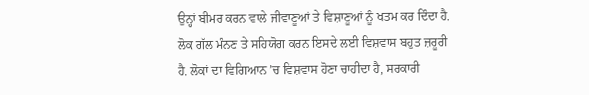ਉਨ੍ਹਾਂ ਬੀਮਰ ਕਰਨ ਵਾਲੇ ਜੀਵਾਣੂਆਂ ਤੇ ਵਿਸ਼ਾਣੂਆਂ ਨੂੰ ਖਤਮ ਕਰ ਦਿੰਦਾ ਹੈ.
ਲੋਕ ਗੱਲ ਮੰਨਣ ਤੇ ਸਹਿਯੋਗ ਕਰਨ ਇਸਦੇ ਲਈ ਵਿਸ਼ਵਾਸ ਬਹੁਤ ਜ਼ਰੂਰੀ
ਹੈ. ਲੋਕਾਂ ਦਾ ਵਿਗਿਆਨ ’ਚ ਵਿਸ਼ਵਾਸ ਹੋਣਾ ਚਾਹੀਦਾ ਹੈ, ਸਰਕਾਰੀ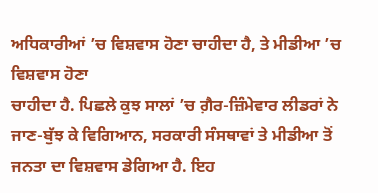ਅਧਿਕਾਰੀਆਂ ’ਚ ਵਿਸ਼ਵਾਸ ਹੋਣਾ ਚਾਹੀਦਾ ਹੈ, ਤੇ ਮੀਡੀਆ ’ਚ ਵਿਸ਼ਵਾਸ ਹੋਣਾ
ਚਾਹੀਦਾ ਹੈ. ਪਿਛਲੇ ਕੁਝ ਸਾਲਾਂ ’ਚ ਗ਼ੈਰ-ਜ਼ਿੰਮੇਵਾਰ ਲੀਡਰਾਂ ਨੇ
ਜਾਣ-ਬੁੱਝ ਕੇ ਵਿਗਿਆਨ, ਸਰਕਾਰੀ ਸੰਸਥਾਵਾਂ ਤੇ ਮੀਡੀਆ ਤੋਂ ਜਨਤਾ ਦਾ ਵਿਸ਼ਵਾਸ ਡੇਗਿਆ ਹੈ. ਇਹ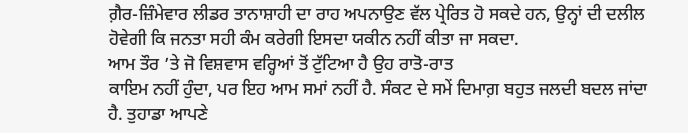ਗ਼ੈਰ-ਜ਼ਿੰਮੇਵਾਰ ਲੀਡਰ ਤਾਨਾਸ਼ਾਹੀ ਦਾ ਰਾਹ ਅਪਨਾਉਣ ਵੱਲ ਪ੍ਰੇਰਿਤ ਹੋ ਸਕਦੇ ਹਨ, ਉਨ੍ਹਾਂ ਦੀ ਦਲੀਲ
ਹੋਵੇਗੀ ਕਿ ਜਨਤਾ ਸਹੀ ਕੰਮ ਕਰੇਗੀ ਇਸਦਾ ਯਕੀਨ ਨਹੀਂ ਕੀਤਾ ਜਾ ਸਕਦਾ.
ਆਮ ਤੌਰ ’ਤੇ ਜੋ ਵਿਸ਼ਵਾਸ ਵਰ੍ਹਿਆਂ ਤੋਂ ਟੁੱਟਿਆ ਹੈ ਉਹ ਰਾਤੋ-ਰਾਤ
ਕਾਇਮ ਨਹੀਂ ਹੁੰਦਾ, ਪਰ ਇਹ ਆਮ ਸਮਾਂ ਨਹੀਂ ਹੈ. ਸੰਕਟ ਦੇ ਸਮੇਂ ਦਿਮਾਗ਼ ਬਹੁਤ ਜਲਦੀ ਬਦਲ ਜਾਂਦਾ
ਹੈ. ਤੁਹਾਡਾ ਆਪਣੇ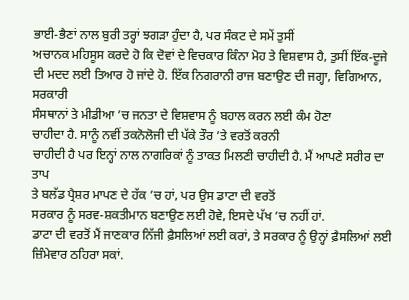ਭਾਈ-ਭੈਣਾਂ ਨਾਲ ਬੁਰੀ ਤਰ੍ਹਾਂ ਝਗੜਾ ਹੁੰਦਾ ਹੈ, ਪਰ ਸੰਕਟ ਦੇ ਸਮੇਂ ਤੁਸੀਂ
ਅਚਾਨਕ ਮਹਿਸੂਸ ਕਰਦੇ ਹੋ ਕਿ ਦੋਵਾਂ ਦੇ ਵਿਚਕਾਰ ਕਿੰਨਾ ਮੋਹ ਤੇ ਵਿਸ਼ਵਾਸ ਹੈ, ਤੁਸੀਂ ਇੱਕ-ਦੂਜੇ
ਦੀ ਮਦਦ ਲਈ ਤਿਆਰ ਹੋ ਜਾਂਦੇ ਹੋ. ਇੱਕ ਨਿਗਰਾਨੀ ਰਾਜ ਬਣਾਉਣ ਦੀ ਜਗ੍ਹਾ, ਵਿਗਿਆਨ, ਸਰਕਾਰੀ
ਸੰਸਥਾਨਾਂ ਤੇ ਮੀਡੀਆ ’ਚ ਜਨਤਾ ਦੇ ਵਿਸ਼ਵਾਸ ਨੂੰ ਬਹਾਲ ਕਰਨ ਲਈ ਕੰਮ ਹੋਣਾ
ਚਾਹੀਦਾ ਹੈ. ਸਾਨੂੰ ਨਵੀਂ ਤਕਨੋਲੋਜੀ ਦੀ ਪੱਕੇ ਤੌਰ ’ਤੇ ਵਰਤੋਂ ਕਰਨੀ
ਚਾਹੀਦੀ ਹੈ ਪਰ ਇਨ੍ਹਾਂ ਨਾਲ ਨਾਗਰਿਕਾਂ ਨੂੰ ਤਾਕਤ ਮਿਲਣੀ ਚਾਹੀਦੀ ਹੈ. ਮੈਂ ਆਪਣੇ ਸਰੀਰ ਦਾ ਤਾਪ
ਤੇ ਬਲੱਡ ਪ੍ਰੈਸ਼ਰ ਮਾਪਣ ਦੇ ਹੱਕ ’ਚ ਹਾਂ, ਪਰ ਉਸ ਡਾਟਾ ਦੀ ਵਰਤੋਂ
ਸਰਕਾਰ ਨੂੰ ਸਰਵ-ਸ਼ਕਤੀਮਾਨ ਬਣਾਉਣ ਲਈ ਹੋਵੇ, ਇਸਦੇ ਪੱਖ ’ਚ ਨਹੀਂ ਹਾਂ.
ਡਾਟਾ ਦੀ ਵਰਤੋਂ ਮੈਂ ਜਾਣਕਾਰ ਨਿੱਜੀ ਫ਼ੈਸਲਿਆਂ ਲਈ ਕਰਾਂ, ਤੇ ਸਰਕਾਰ ਨੂੰ ਉਨ੍ਹਾਂ ਫ਼ੈਸਲਿਆਂ ਲਈ
ਜ਼ਿੰਮੇਵਾਰ ਠਹਿਰਾ ਸਕਾਂ.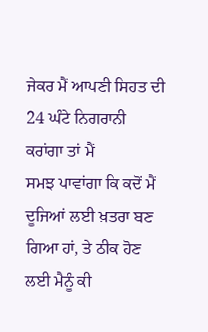ਜੇਕਰ ਮੈਂ ਆਪਣੀ ਸਿਹਤ ਦੀ 24 ਘੰਟੇ ਨਿਗਰਾਨੀ ਕਰਾਂਗਾ ਤਾਂ ਮੈਂ
ਸਮਝ ਪਾਵਾਂਗਾ ਕਿ ਕਦੋਂ ਮੈਂ ਦੂਜਿਆਂ ਲਈ ਖ਼ਤਰਾ ਬਣ ਗਿਆ ਹਾਂ, ਤੇ ਠੀਕ ਹੋਣ ਲਈ ਮੈਨੂੰ ਕੀ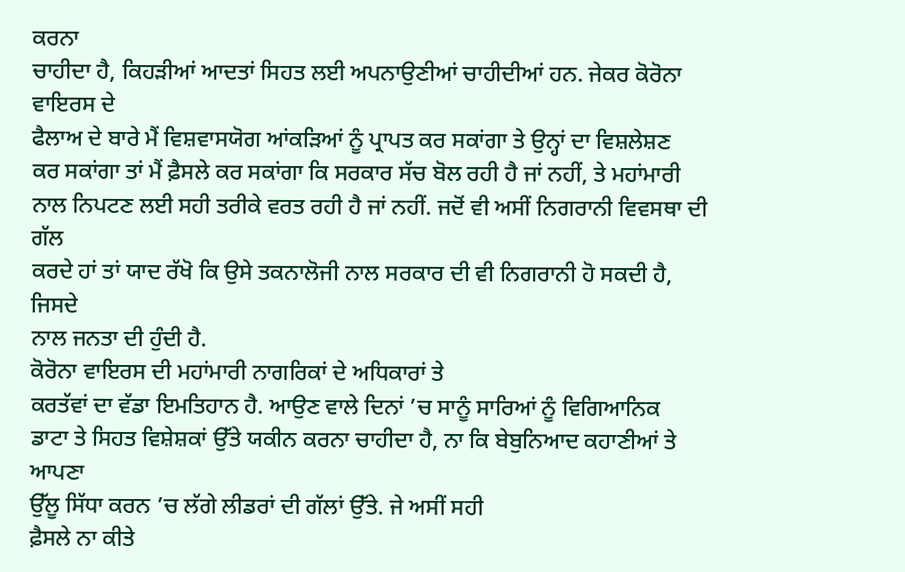ਕਰਨਾ
ਚਾਹੀਦਾ ਹੈ, ਕਿਹੜੀਆਂ ਆਦਤਾਂ ਸਿਹਤ ਲਈ ਅਪਨਾਉਣੀਆਂ ਚਾਹੀਦੀਆਂ ਹਨ. ਜੇਕਰ ਕੋਰੋਨਾ ਵਾਇਰਸ ਦੇ
ਫੈਲਾਅ ਦੇ ਬਾਰੇ ਮੈਂ ਵਿਸ਼ਵਾਸਯੋਗ ਆਂਕੜਿਆਂ ਨੂੰ ਪ੍ਰਾਪਤ ਕਰ ਸਕਾਂਗਾ ਤੇ ਉਨ੍ਹਾਂ ਦਾ ਵਿਸ਼ਲੇਸ਼ਣ
ਕਰ ਸਕਾਂਗਾ ਤਾਂ ਮੈਂ ਫ਼ੈਸਲੇ ਕਰ ਸਕਾਂਗਾ ਕਿ ਸਰਕਾਰ ਸੱਚ ਬੋਲ ਰਹੀ ਹੈ ਜਾਂ ਨਹੀਂ, ਤੇ ਮਹਾਂਮਾਰੀ
ਨਾਲ ਨਿਪਟਣ ਲਈ ਸਹੀ ਤਰੀਕੇ ਵਰਤ ਰਹੀ ਹੈ ਜਾਂ ਨਹੀਂ. ਜਦੋਂ ਵੀ ਅਸੀਂ ਨਿਗਰਾਨੀ ਵਿਵਸਥਾ ਦੀ ਗੱਲ
ਕਰਦੇ ਹਾਂ ਤਾਂ ਯਾਦ ਰੱਖੋ ਕਿ ਉਸੇ ਤਕਨਾਲੋਜੀ ਨਾਲ ਸਰਕਾਰ ਦੀ ਵੀ ਨਿਗਰਾਨੀ ਹੋ ਸਕਦੀ ਹੈ, ਜਿਸਦੇ
ਨਾਲ ਜਨਤਾ ਦੀ ਹੁੰਦੀ ਹੈ.
ਕੋਰੋਨਾ ਵਾਇਰਸ ਦੀ ਮਹਾਂਮਾਰੀ ਨਾਗਰਿਕਾਂ ਦੇ ਅਧਿਕਾਰਾਂ ਤੇ
ਕਰਤੱਵਾਂ ਦਾ ਵੱਡਾ ਇਮਤਿਹਾਨ ਹੈ. ਆਉਣ ਵਾਲੇ ਦਿਨਾਂ ’ਚ ਸਾਨੂੰ ਸਾਰਿਆਂ ਨੂੰ ਵਿਗਿਆਨਿਕ
ਡਾਟਾ ਤੇ ਸਿਹਤ ਵਿਸ਼ੇਸ਼ਕਾਂ ਉੱਤੇ ਯਕੀਨ ਕਰਨਾ ਚਾਹੀਦਾ ਹੈ, ਨਾ ਕਿ ਬੇਬੁਨਿਆਦ ਕਹਾਣੀਆਂ ਤੇ ਆਪਣਾ
ਉੱਲੂ ਸਿੱਧਾ ਕਰਨ ’ਚ ਲੱਗੇ ਲੀਡਰਾਂ ਦੀ ਗੱਲਾਂ ਉੱਤੇ. ਜੇ ਅਸੀਂ ਸਹੀ
ਫ਼ੈਸਲੇ ਨਾ ਕੀਤੇ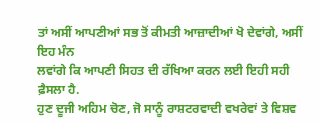ਤਾਂ ਅਸੀਂ ਆਪਣੀਆਂ ਸਭ ਤੋਂ ਕੀਮਤੀ ਆਜ਼ਾਦੀਆਂ ਖੋ ਦੇਵਾਂਗੇ, ਅਸੀਂ ਇਹ ਮੰਨ
ਲਵਾਂਗੇ ਕਿ ਆਪਣੀ ਸਿਹਤ ਦੀ ਰੱਖਿਆ ਕਰਨ ਲਈ ਇਹੀ ਸਹੀ ਫ਼ੈਸਲਾ ਹੈ.
ਹੁਣ ਦੂਜੀ ਅਹਿਮ ਚੋਣ, ਜੋ ਸਾਨੂੰ ਰਾਸ਼ਟਰਵਾਦੀ ਵਖਰੇਵਾਂ ਤੇ ਵਿਸ਼ਵ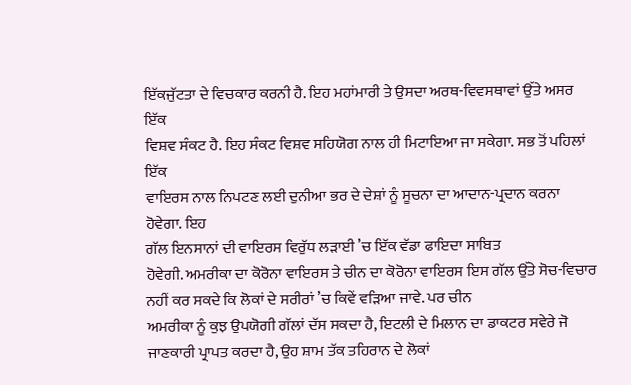ਇੱਕਜੁੱਟਤਾ ਦੇ ਵਿਚਕਾਰ ਕਰਨੀ ਹੈ. ਇਹ ਮਹਾਂਮਾਰੀ ਤੇ ਉਸਦਾ ਅਰਥ-ਵਿਵਸਥਾਵਾਂ ਉੱਤੇ ਅਸਰ ਇੱਕ
ਵਿਸ਼ਵ ਸੰਕਟ ਹੈ. ਇਹ ਸੰਕਟ ਵਿਸ਼ਵ ਸਹਿਯੋਗ ਨਾਲ ਹੀ ਮਿਟਾਇਆ ਜਾ ਸਕੇਗਾ. ਸਭ ਤੋਂ ਪਹਿਲਾਂ ਇੱਕ
ਵਾਇਰਸ ਨਾਲ ਨਿਪਟਣ ਲਈ ਦੁਨੀਆ ਭਰ ਦੇ ਦੇਸ਼ਾਂ ਨੂੰ ਸੂਚਨਾ ਦਾ ਆਦਾਨ-ਪ੍ਰਦਾਨ ਕਰਨਾ ਹੋਵੇਗਾ. ਇਹ
ਗੱਲ ਇਨਸਾਨਾਂ ਦੀ ਵਾਇਰਸ ਵਿਰੁੱਧ ਲੜਾਈ ’ਚ ਇੱਕ ਵੱਡਾ ਫਾਇਦਾ ਸਾਬਿਤ
ਹੋਵੇਗੀ. ਅਮਰੀਕਾ ਦਾ ਕੋਰੋਨਾ ਵਾਇਰਸ ਤੇ ਚੀਨ ਦਾ ਕੋਰੋਨਾ ਵਾਇਰਸ ਇਸ ਗੱਲ ਉੱਤੇ ਸੋਚ-ਵਿਚਾਰ
ਨਹੀਂ ਕਰ ਸਕਦੇ ਕਿ ਲੋਕਾਂ ਦੇ ਸਰੀਰਾਂ ’ਚ ਕਿਵੇਂ ਵੜਿਆ ਜਾਵੇ. ਪਰ ਚੀਨ
ਅਮਰੀਕਾ ਨੂੰ ਕੁਝ ਉਪਯੋਗੀ ਗੱਲਾਂ ਦੱਸ ਸਕਦਾ ਹੈ, ਇਟਲੀ ਦੇ ਮਿਲਾਨ ਦਾ ਡਾਕਟਰ ਸਵੇਰੇ ਜੋ
ਜਾਣਕਾਰੀ ਪ੍ਰਾਪਤ ਕਰਦਾ ਹੈ, ਉਹ ਸ਼ਾਮ ਤੱਕ ਤਹਿਰਾਨ ਦੇ ਲੋਕਾਂ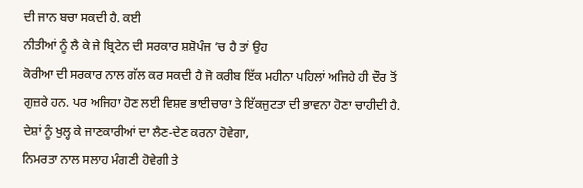ਦੀ ਜਾਨ ਬਚਾ ਸਕਦੀ ਹੈ. ਕਈ
ਨੀਤੀਆਂ ਨੂੰ ਲੈ ਕੇ ਜੇ ਬ੍ਰਿਟੇਨ ਦੀ ਸਰਕਾਰ ਸ਼ਸ਼ੋਪੰਜ ’ਚ ਹੈ ਤਾਂ ਉਹ
ਕੋਰੀਆ ਦੀ ਸਰਕਾਰ ਨਾਲ ਗੱਲ ਕਰ ਸਕਦੀ ਹੈ ਜੋ ਕਰੀਬ ਇੱਕ ਮਹੀਨਾ ਪਹਿਲਾਂ ਅਜਿਹੇ ਹੀ ਦੌਰ ਤੋਂ
ਗੁਜ਼ਰੇ ਹਨ. ਪਰ ਅਜਿਹਾ ਹੋਣ ਲਈ ਵਿਸ਼ਵ ਭਾਈਚਾਰਾ ਤੇ ਇੱਕਜੁਟਤਾ ਦੀ ਭਾਵਨਾ ਹੋਣਾ ਚਾਹੀਦੀ ਹੈ.
ਦੇਸ਼ਾਂ ਨੂੰ ਖੁਲ੍ਹ ਕੇ ਜਾਣਕਾਰੀਆਂ ਦਾ ਲੈਣ-ਦੇਣ ਕਰਨਾ ਹੋਵੇਗਾ,
ਨਿਮਰਤਾ ਨਾਲ ਸਲਾਹ ਮੰਗਣੀ ਹੋਵੇਗੀ ਤੇ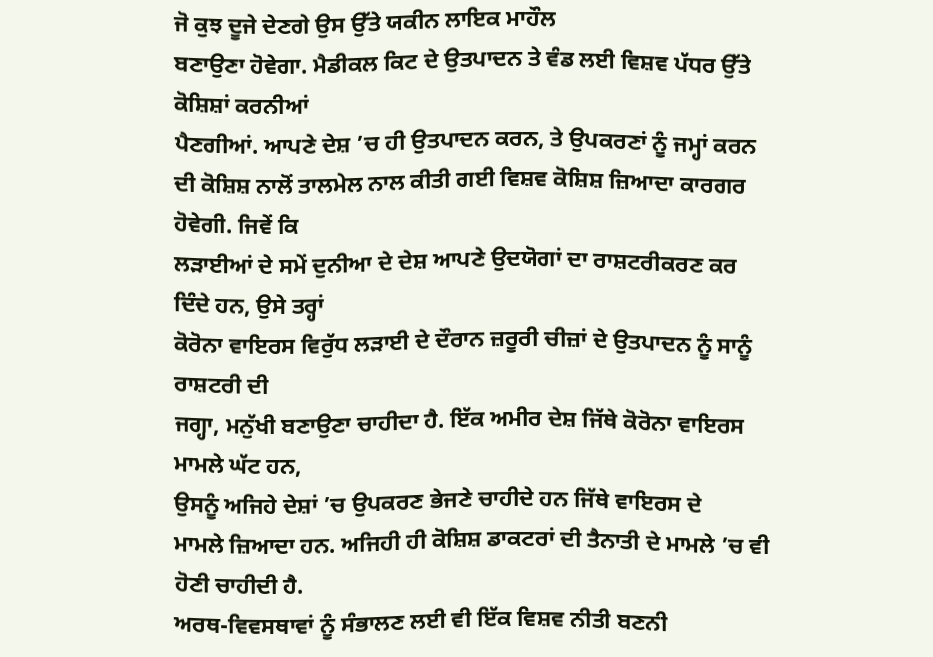ਜੋ ਕੁਝ ਦੂਜੇ ਦੇਣਗੇ ਉਸ ਉੱਤੇ ਯਕੀਨ ਲਾਇਕ ਮਾਹੌਲ
ਬਣਾਉਣਾ ਹੋਵੇਗਾ. ਮੈਡੀਕਲ ਕਿਟ ਦੇ ਉਤਪਾਦਨ ਤੇ ਵੰਡ ਲਈ ਵਿਸ਼ਵ ਪੱਧਰ ਉੱਤੇ ਕੋਸ਼ਿਸ਼ਾਂ ਕਰਨੀਆਂ
ਪੈਣਗੀਆਂ. ਆਪਣੇ ਦੇਸ਼ ’ਚ ਹੀ ਉਤਪਾਦਨ ਕਰਨ, ਤੇ ਉਪਕਰਣਾਂ ਨੂੰ ਜਮ੍ਹਾਂ ਕਰਨ
ਦੀ ਕੋਸ਼ਿਸ਼ ਨਾਲੋਂ ਤਾਲਮੇਲ ਨਾਲ ਕੀਤੀ ਗਈ ਵਿਸ਼ਵ ਕੋਸ਼ਿਸ਼ ਜ਼ਿਆਦਾ ਕਾਰਗਰ ਹੋਵੇਗੀ. ਜਿਵੇਂ ਕਿ
ਲੜਾਈਆਂ ਦੇ ਸਮੇਂ ਦੁਨੀਆ ਦੇ ਦੇਸ਼ ਆਪਣੇ ਉਦਯੋਗਾਂ ਦਾ ਰਾਸ਼ਟਰੀਕਰਣ ਕਰ ਦਿੰਦੇ ਹਨ, ਉਸੇ ਤਰ੍ਹਾਂ
ਕੋਰੋਨਾ ਵਾਇਰਸ ਵਿਰੁੱਧ ਲੜਾਈ ਦੇ ਦੌਰਾਨ ਜ਼ਰੂਰੀ ਚੀਜ਼ਾਂ ਦੇ ਉਤਪਾਦਨ ਨੂੰ ਸਾਨੂੰ ਰਾਸ਼ਟਰੀ ਦੀ
ਜਗ੍ਹਾ, ਮਨੁੱਖੀ ਬਣਾਉਣਾ ਚਾਹੀਦਾ ਹੈ. ਇੱਕ ਅਮੀਰ ਦੇਸ਼ ਜਿੱਥੇ ਕੋਰੋਨਾ ਵਾਇਰਸ ਮਾਮਲੇ ਘੱਟ ਹਨ,
ਉਸਨੂੰ ਅਜਿਹੇ ਦੇਸ਼ਾਂ ’ਚ ਉਪਕਰਣ ਭੇਜਣੇ ਚਾਹੀਦੇ ਹਨ ਜਿੱਥੇ ਵਾਇਰਸ ਦੇ
ਮਾਮਲੇ ਜ਼ਿਆਦਾ ਹਨ. ਅਜਿਹੀ ਹੀ ਕੋਸ਼ਿਸ਼ ਡਾਕਟਰਾਂ ਦੀ ਤੈਨਾਤੀ ਦੇ ਮਾਮਲੇ ’ਚ ਵੀ ਹੋਣੀ ਚਾਹੀਦੀ ਹੈ.
ਅਰਥ-ਵਿਵਸਥਾਵਾਂ ਨੂੰ ਸੰਭਾਲਣ ਲਈ ਵੀ ਇੱਕ ਵਿਸ਼ਵ ਨੀਤੀ ਬਣਨੀ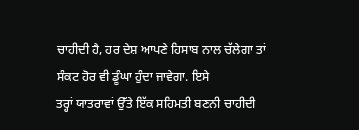ਚਾਹੀਦੀ ਹੈ, ਹਰ ਦੇਸ਼ ਆਪਣੇ ਹਿਸਾਬ ਨਾਲ ਚੱਲੇਗਾ ਤਾਂ ਸੰਕਟ ਹੋਰ ਵੀ ਡੂੰਘਾ ਹੁੰਦਾ ਜਾਵੇਗਾ. ਇਸੇ
ਤਰ੍ਹਾਂ ਯਾਤਰਾਵਾਂ ਉੱਤੇ ਇੱਕ ਸਹਿਮਤੀ ਬਣਨੀ ਚਾਹੀਦੀ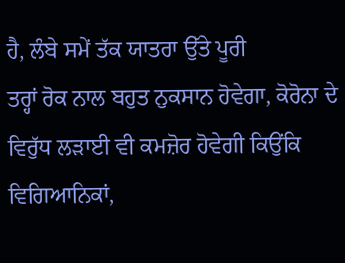ਹੈ, ਲੰਬੇ ਸਮੇਂ ਤੱਕ ਯਾਤਰਾ ਉੱਤੇ ਪੂਰੀ
ਤਰ੍ਹਾਂ ਰੋਕ ਨਾਲ ਬਹੁਤ ਨੁਕਸਾਨ ਹੋਵੇਗਾ, ਕੋਰੋਨਾ ਦੇ ਵਿਰੁੱਧ ਲੜਾਈ ਵੀ ਕਮਜ਼ੋਰ ਹੋਵੇਗੀ ਕਿਉਂਕਿ
ਵਿਗਿਆਨਿਕਾਂ,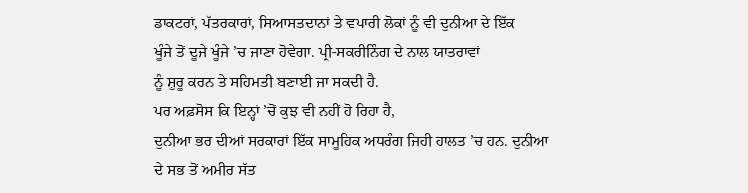ਡਾਕਟਰਾਂ, ਪੱਤਰਕਾਰਾਂ, ਸਿਆਸਤਦਾਨਾਂ ਤੇ ਵਪਾਰੀ ਲੋਕਾਂ ਨੂੰ ਵੀ ਦੁਨੀਆ ਦੇ ਇੱਕ
ਖੂੰਜੇ ਤੋਂ ਦੂਜੇ ਖੂੰਜੇ ’ਚ ਜਾਣਾ ਹੋਵੇਗਾ. ਪ੍ਰੀ-ਸਕਰੀਨਿੰਗ ਦੇ ਨਾਲ ਯਾਤਰਾਵਾਂ
ਨੂੰ ਸ਼ੁਰੂ ਕਰਨ ਤੇ ਸਹਿਮਤੀ ਬਣਾਈ ਜਾ ਸਕਦੀ ਹੈ.
ਪਰ ਅਫ਼ਸੋਸ ਕਿ ਇਨ੍ਹਾਂ ’ਚੋਂ ਕੁਝ ਵੀ ਨਹੀਂ ਹੋ ਰਿਹਾ ਹੈ,
ਦੁਨੀਆ ਭਰ ਦੀਆਂ ਸਰਕਾਰਾਂ ਇੱਕ ਸਾਮੂਹਿਕ ਅਧਰੰਗ ਜਿਹੀ ਹਾਲਤ ’ਚ ਹਨ. ਦੁਨੀਆ
ਦੇ ਸਭ ਤੋਂ ਅਮੀਰ ਸੱਤ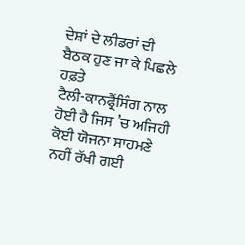ਦੇਸ਼ਾਂ ਦੇ ਲੀਡਰਾਂ ਦੀ ਬੈਠਕ ਹੁਣ ਜਾ ਕੇ ਪਿਛਲੇ ਹਫ਼ਤੇ
ਟੈਲੀ-ਕਾਨਫ੍ਰੈਂਸਿੰਗ ਨਾਲ ਹੋਈ ਹੈ ਜਿਸ ’ਚ ਅਜਿਹੀ ਕੋਈ ਯੋਜਨਾ ਸਾਹਮਣੇ
ਨਹੀਂ ਰੱਖੀ ਗਈ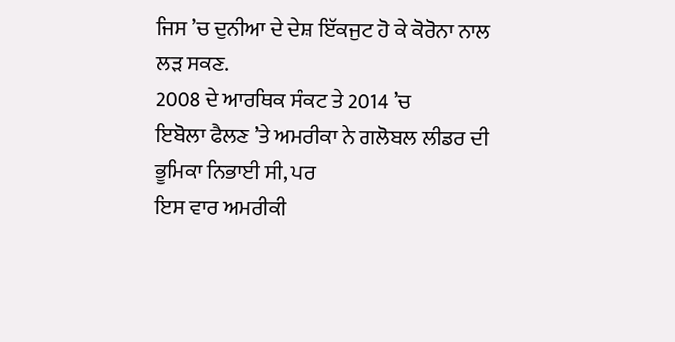ਜਿਸ ’ਚ ਦੁਨੀਆ ਦੇ ਦੇਸ਼ ਇੱਕਜੁਟ ਹੋ ਕੇ ਕੋਰੋਨਾ ਨਾਲ
ਲੜ ਸਕਣ.
2008 ਦੇ ਆਰਥਿਕ ਸੰਕਟ ਤੇ 2014 ’ਚ
ਇਬੋਲਾ ਫੈਲਣ ’ਤੇ ਅਮਰੀਕਾ ਨੇ ਗਲੋਬਲ ਲੀਡਰ ਦੀ ਭੂਮਿਕਾ ਨਿਭਾਈ ਸੀ, ਪਰ
ਇਸ ਵਾਰ ਅਮਰੀਕੀ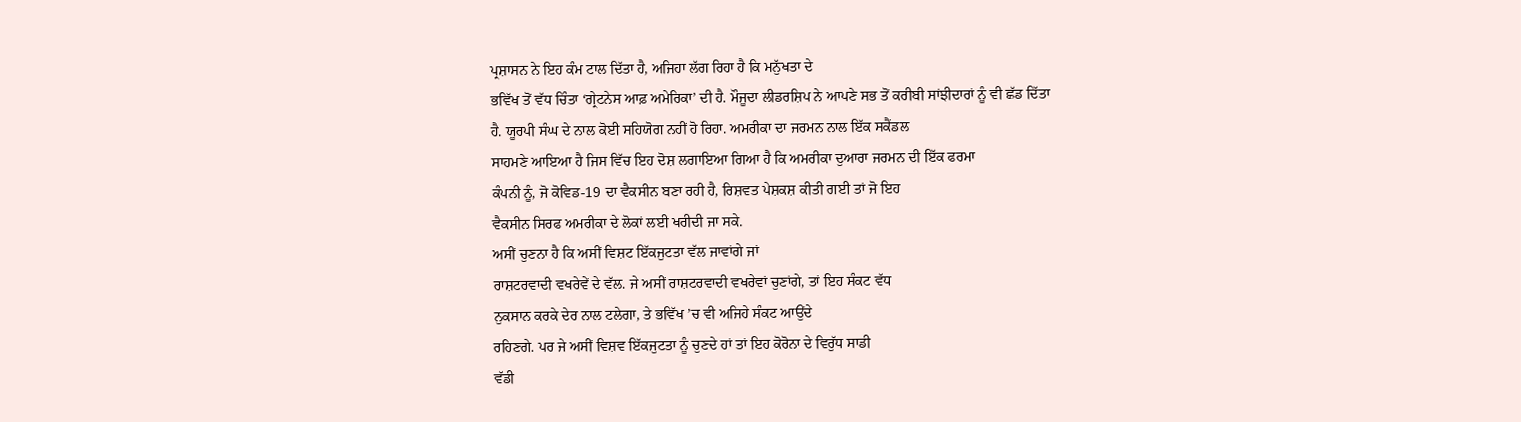ਪ੍ਰਸ਼ਾਸਨ ਨੇ ਇਹ ਕੰਮ ਟਾਲ ਦਿੱਤਾ ਹੈ, ਅਜਿਹਾ ਲੱਗ ਰਿਹਾ ਹੈ ਕਿ ਮਨੁੱਖਤਾ ਦੇ
ਭਵਿੱਖ ਤੋਂ ਵੱਧ ਚਿੰਤਾ ‘ਗ੍ਰੇਟਨੇਸ ਆਫ਼ ਅਮੇਰਿਕਾ’ ਦੀ ਹੈ. ਮੌਜੂਦਾ ਲੀਡਰਸ਼ਿਪ ਨੇ ਆਪਣੇ ਸਭ ਤੋਂ ਕਰੀਬੀ ਸਾਂਝੀਦਾਰਾਂ ਨੂੰ ਵੀ ਛੱਡ ਦਿੱਤਾ
ਹੈ. ਯੂਰਪੀ ਸੰਘ ਦੇ ਨਾਲ ਕੋਈ ਸਹਿਯੋਗ ਨਹੀਂ ਹੋ ਰਿਹਾ. ਅਮਰੀਕਾ ਦਾ ਜਰਮਨ ਨਾਲ ਇੱਕ ਸਕੈਂਡਲ
ਸਾਹਮਣੇ ਆਇਆ ਹੈ ਜਿਸ ਵਿੱਚ ਇਹ ਦੋਸ਼ ਲਗਾਇਆ ਗਿਆ ਹੈ ਕਿ ਅਮਰੀਕਾ ਦੁਆਰਾ ਜਰਮਨ ਦੀ ਇੱਕ ਫਰਮਾ
ਕੰਪਨੀ ਨੂੰ, ਜੋ ਕੋਵਿਡ-19 ਦਾ ਵੈਕਸੀਨ ਬਣਾ ਰਹੀ ਹੈ, ਰਿਸ਼ਵਤ ਪੇਸ਼ਕਸ਼ ਕੀਤੀ ਗਈ ਤਾਂ ਜੋ ਇਹ
ਵੈਕਸੀਨ ਸਿਰਫ ਅਮਰੀਕਾ ਦੇ ਲੋਕਾਂ ਲਈ ਖਰੀਦੀ ਜਾ ਸਕੇ.
ਅਸੀਂ ਚੁਣਨਾ ਹੈ ਕਿ ਅਸੀਂ ਵਿਸ਼ਟ ਇੱਕਜੁਟਤਾ ਵੱਲ ਜਾਵਾਂਗੇ ਜਾਂ
ਰਾਸ਼ਟਰਵਾਦੀ ਵਖਰੇਵੇਂ ਦੇ ਵੱਲ. ਜੇ ਅਸੀਂ ਰਾਸ਼ਟਰਵਾਦੀ ਵਖਰੇਵਾਂ ਚੁਣਾਂਗੇ, ਤਾਂ ਇਹ ਸੰਕਟ ਵੱਧ
ਨੁਕਸਾਨ ਕਰਕੇ ਦੇਰ ਨਾਲ ਟਲੇਗਾ, ਤੇ ਭਵਿੱਖ ’ਚ ਵੀ ਅਜਿਹੇ ਸੰਕਟ ਆਉਂਦੇ
ਰਹਿਣਗੇ. ਪਰ ਜੇ ਅਸੀਂ ਵਿਸ਼ਵ ਇੱਕਜੁਟਤਾ ਨੂੰ ਚੁਣਦੇ ਹਾਂ ਤਾਂ ਇਹ ਕੋਰੋਨਾ ਦੇ ਵਿਰੁੱਧ ਸਾਡੀ
ਵੱਡੀ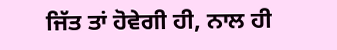ਜਿੱਤ ਤਾਂ ਹੋਵੇਗੀ ਹੀ, ਨਾਲ ਹੀ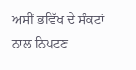ਅਸੀਂ ਭਵਿੱਖ ਦੇ ਸੰਕਟਾਂ ਨਾਲ ਨਿਪਟਣ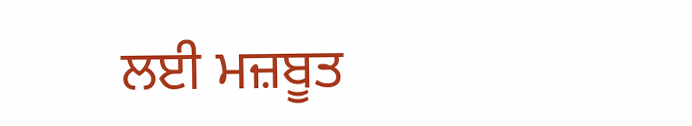ਲਈ ਮਜ਼ਬੂਤ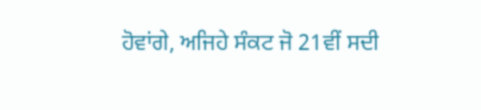ਹੋਵਾਂਗੇ, ਅਜਿਹੇ ਸੰਕਟ ਜੋ 21ਵੀਂ ਸਦੀ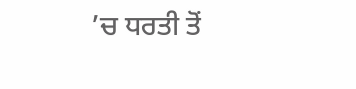’ਚ ਧਰਤੀ ਤੋਂ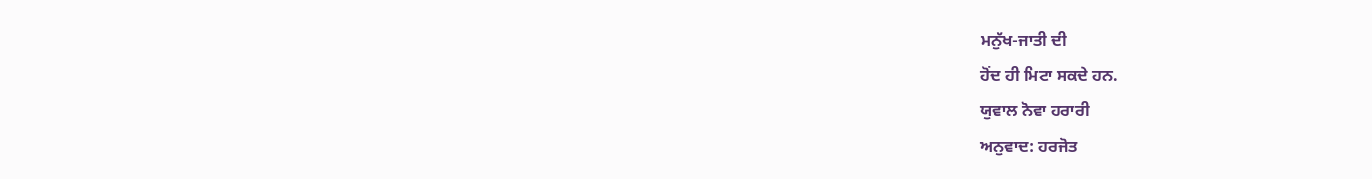ਮਨੁੱਖ-ਜਾਤੀ ਦੀ
ਹੋਂਦ ਹੀ ਮਿਟਾ ਸਕਦੇ ਹਨ.
ਯੁਵਾਲ ਨੋਵਾ ਹਰਾਰੀ
ਅਨੁਵਾਦ: ਹਰਜੋਤ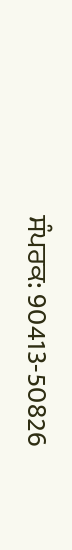ਸੰਪਰਕ: 90413-50826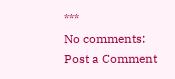***
No comments:
Post a Comment